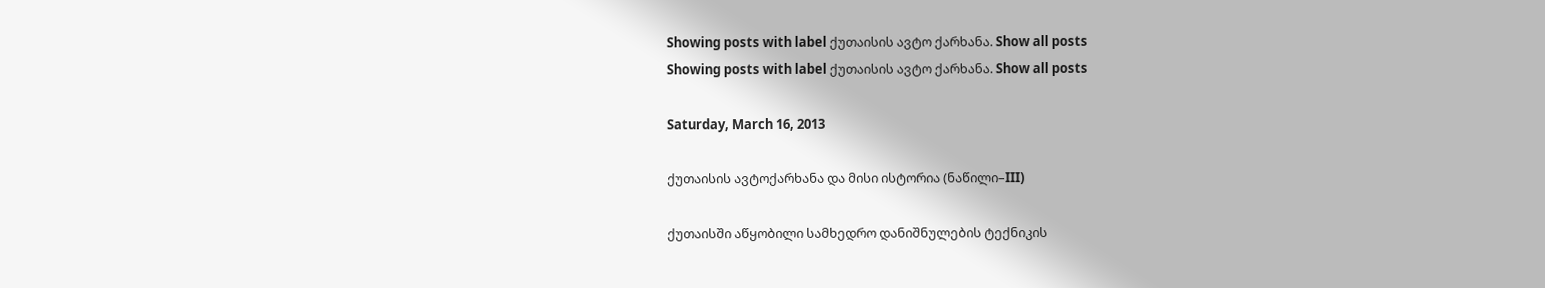Showing posts with label ქუთაისის ავტო ქარხანა. Show all posts
Showing posts with label ქუთაისის ავტო ქარხანა. Show all posts

Saturday, March 16, 2013

ქუთაისის ავტოქარხანა და მისი ისტორია (ნაწილი–III)

ქუთაისში აწყობილი სამხედრო დანიშნულების ტექნიკის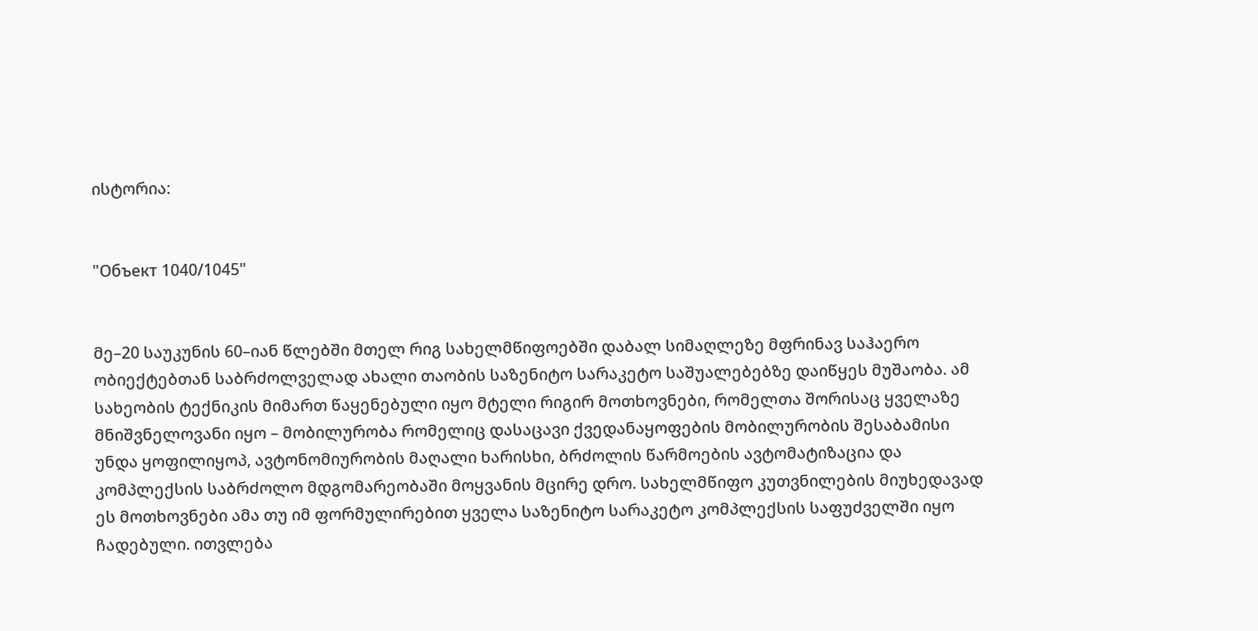ისტორია:


"Объект 1040/1045"


მე–20 საუკუნის 60–იან წლებში მთელ რიგ სახელმწიფოებში დაბალ სიმაღლეზე მფრინავ საჰაერო ობიექტებთან საბრძოლველად ახალი თაობის საზენიტო სარაკეტო საშუალებებზე დაიწყეს მუშაობა. ამ სახეობის ტექნიკის მიმართ წაყენებული იყო მტელი რიგირ მოთხოვნები, რომელთა შორისაც ყველაზე მნიშვნელოვანი იყო – მობილურობა რომელიც დასაცავი ქვედანაყოფების მობილურობის შესაბამისი უნდა ყოფილიყოპ, ავტონომიურობის მაღალი ხარისხი, ბრძოლის წარმოების ავტომატიზაცია და კომპლექსის საბრძოლო მდგომარეობაში მოყვანის მცირე დრო. სახელმწიფო კუთვნილების მიუხედავად ეს მოთხოვნები ამა თუ იმ ფორმულირებით ყველა საზენიტო სარაკეტო კომპლექსის საფუძველში იყო ჩადებული. ითვლება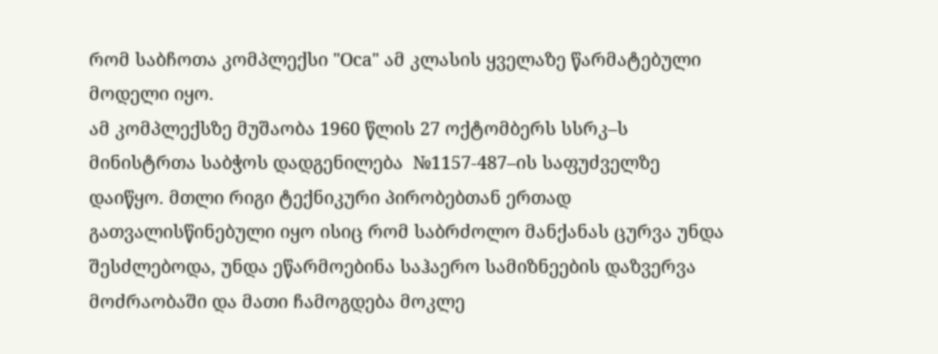რომ საბჩოთა კომპლექსი "Оса" ამ კლასის ყველაზე წარმატებული მოდელი იყო.
ამ კომპლექსზე მუშაობა 1960 წლის 27 ოქტომბერს სსრკ–ს მინისტრთა საბჭოს დადგენილება  №1157-487–ის საფუძველზე დაიწყო. მთლი რიგი ტექნიკური პირობებთან ერთად გათვალისწინებული იყო ისიც რომ საბრძოლო მანქანას ცურვა უნდა შესძლებოდა, უნდა ეწარმოებინა საჰაერო სამიზნეების დაზვერვა მოძრაობაში და მათი ჩამოგდება მოკლე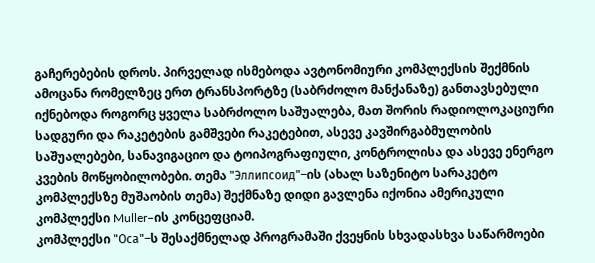გაჩერებების დროს. პირველად ისმებოდა ავტონომიური კომპლექსის შექმნის ამოცანა რომელზეც ერთ ტრანსპორტზე (საბრძოლო მანქანაზე) განთავსებული იქნებოდა როგორც ყველა საბრძოლო საშუალება, მათ შორის რადიოლოკაციური სადგური და რაკეტების გამშვები რაკეტებით, ასევე კავშირგაბმულობის საშუალებები, სანავიგაციო და ტოიპოგრაფიული, კონტროლისა და ასევე ენერგო კვების მოწყობილობები. თემა "Эллипсоид"–ის (ახალ საზენიტო სარაკეტო კომპლექსზე მუშაობის თემა) შექმნაზე დიდი გავლენა იქონია ამერიკული კომპლექსი Muller–ის კონცეფციამ.
კომპლექსი "Оса"–ს შესაქმნელად პროგრამაში ქვეყნის სხვადასხვა საწარმოები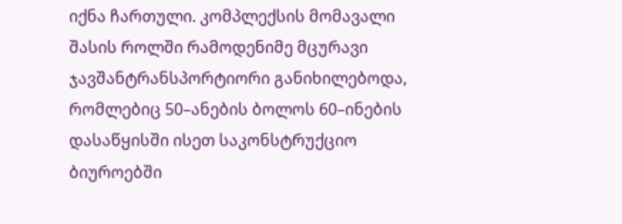იქნა ჩართული. კომპლექსის მომავალი შასის როლში რამოდენიმე მცურავი ჯავშანტრანსპორტიორი განიხილებოდა, რომლებიც 50–ანების ბოლოს 60–ინების დასაწყისში ისეთ საკონსტრუქციო ბიუროებში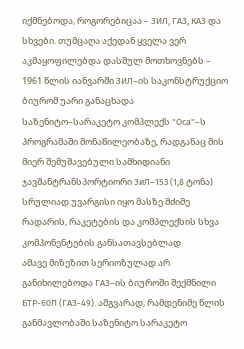იქმნებოდა, როგორებიცაა – ЗИЛ, ГАЗ, КАЗ და სხვები. თუმცაღა აქედან ყველა ვერ აკმაყოფილებდა დასმულ მოთხოვნებს – 1961 წლის იანვარში ЗИЛ–ის საკონსტრუქციო ბიურომ უარი განაცხადა საზენიტო–სარაკეტო კომპლექს "Оса"–ს პროგრამაში მონაწილეობაზე, რადგანაც მის მიერ შემუშავებული სამხიდიანი ჯავშანტრანსპორტიორი ЗиЛ–153 (1,8 ტონა) სრულიად უვარგისი იყო მასზე მძიმე რადარის, რაკეტების და კომპლექსის სხვა კომპონენტების განსათავსებლად.
ამავე მიზეზით სერიოზულად არ განიხილებოდა ГАЗ–ის ბიუროში შექმნილი БТР-60П (ГАЗ-49). ამგვარად, რამდენიმე წლის განმავლობაში საზენიტო სარაკეტო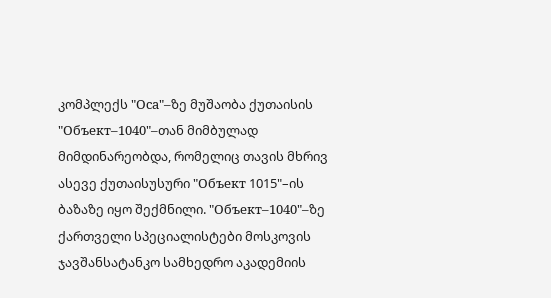კომპლექს "Оса"–ზე მუშაობა ქუთაისის "Объект–1040"–თან მიმბულად მიმდინარეობდა, რომელიც თავის მხრივ ასევე ქუთაისუსური "Объект 1015"–ის ბაზაზე იყო შექმნილი. "Объект–1040"–ზე ქართველი სპეციალისტები მოსკოვის ჯავშანსატანკო სამხედრო აკადემიის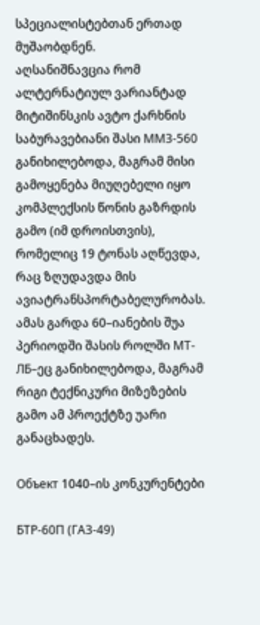სპეციალისტებთან ერთად მუშაობდნენ.
აღსანიშნავცია რომ ალტერნატიულ ვარიანტად მიტიშინსკის ავტო ქარხნის საბურავებიანი შასი ММЗ-560 განიხილებოდა, მაგრამ მისი გამოყენება მიუღებელი იყო კომპლექსის წონის გაზრდის გამო (იმ დროისთვის), რომელიც 19 ტონას აღწევდა, რაც ზღუდავდა მის ავიატრანსპორტაბელურობას. ამას გარდა 60–იანების შუა პერიოდში შასის როლში МТ-ЛБ–ეც განიხილებოდა, მაგრამ რიგი ტექნიკური მიზეზების გამო ამ პროექტზე უარი განაცხადეს.

Объект 1040–ის კონკურენტები

БТР-60П (ГАЗ-49)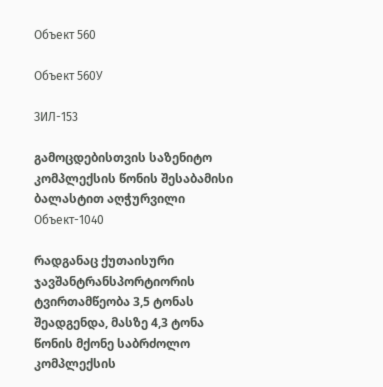Объект 560

Объект 560У

ЗИЛ-153

გამოცდებისთვის საზენიტო კომპლექსის წონის შესაბამისი ბალასტით აღჭურვილი Объект-1040

რადგანაც ქუთაისური ჯავშანტრანსპორტიორის ტვირთამწეობა 3,5 ტონას შეადგენდა, მასზე 4,3 ტონა წონის მქონე საბრძოლო კომპლექსის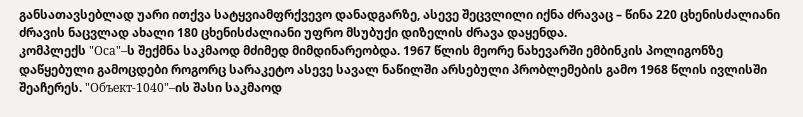განსათავსებლად უარი ითქვა სატყვიამფრქვევო დანადგარზე, ასევე შეცვლილი იქნა ძრავაც – წინა 220 ცხენისძალიანი ძრავის ნაცვლად ახალი 180 ცხენისძალიანი უფრო მსუბუქი დიზელის ძრავა დაყენდა.
კომპლექს "Оса"–ს შექმნა საკმაოდ მძიმედ მიმდინარეობდა. 1967 წლის მეორე ნახევარში ემბინკის პოლიგონზე დაწყებული გამოცდები როგორც სარაკეტო ასევე სავალ ნაწილში არსებული პრობლემების გამო 1968 წლის ივლისში შეაჩერეს. "Объект-1040"–ის შასი საკმაოდ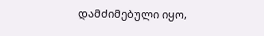დამძიმებული იყო,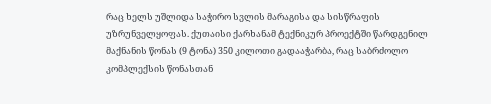რაც ხელს უშლიდა საჭირო სვლის მარაგისა და სისწრაფის უზრუნველყოფას. ქუთაისი ქარხანამ ტექნიკურ პროექტში წარდგენილ მაქნანის წონას (9 ტონა) 350 კილოთი გადააჭარბა, რაც საბრძოლო კომპლექსის წონასთან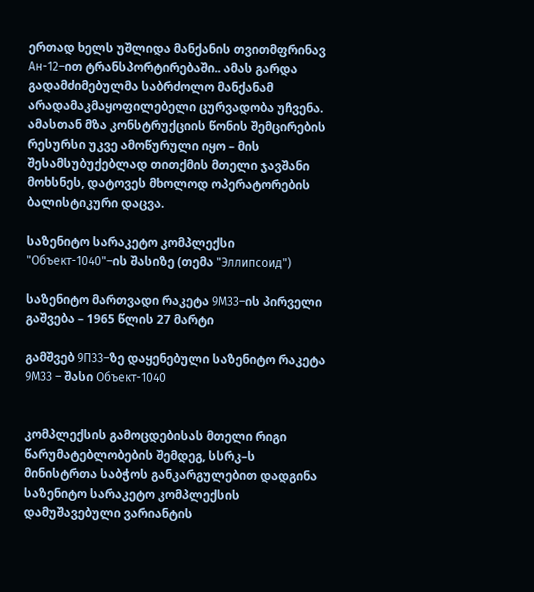ერთად ხელს უშლიდა მანქანის თვითმფრინავ Ан-12–ით ტრანსპორტირებაში.. ამას გარდა გადამძიმებულმა საბრძოლო მანქანამ არადამაკმაყოფილებელი ცურვადობა უჩვენა. ამასთან მზა კონსტრუქციის წონის შემცირების რესურსი უკვე ამოწურული იყო – მის შესამსუბუქებლად თითქმის მთელი ჯავშანი მოხსნეს, დატოვეს მხოლოდ ოპერატორების ბალისტიკური დაცვა.

საზენიტო სარაკეტო კომპლექსი "Объект-1040"–ის შასიზე (თემა "Эллипсоид")

საზენიტო მართვადი რაკეტა 9М33–ის პირველი გაშვება – 1965 წლის 27 მარტი

გამშვებ 9П33–ზე დაყენებული საზენიტო რაკეტა 9М33 – შასი Объект-1040


კომპლექსის გამოცდებისას მთელი რიგი წარუმატებლობების შემდეგ, სსრკ–ს მინისტრთა საბჭოს განკარგულებით დადგინა საზენიტო სარაკეტო კომპლექსის დამუშავებული ვარიანტის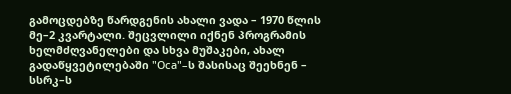გამოცდებზე წარდგენის ახალი ვადა – 1970 წლის მე–2 კვარტალი. შეცვლილი იქნენ პროგრამის ხელმძღვანელები და სხვა მუშაკები, ახალ გადაწყვეტილებაში "Оса"–ს შასისაც შეეხნენ – სსრკ–ს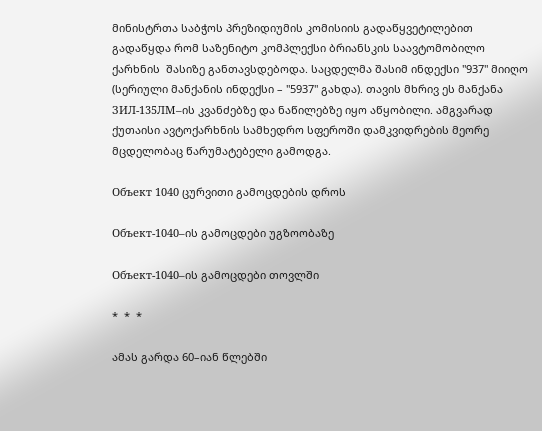მინისტრთა საბჭოს პრეზიდიუმის კომისიის გადაწყვეტილებით გადაწყდა რომ საზენიტო კომპლექსი ბრიანსკის საავტომობილო ქარხნის  შასიზე განთავსდებოდა. საცდელმა შასიმ ინდექსი "937" მიიღო (სერიული მანქანის ინდექსი – "5937" გახდა). თავის მხრივ ეს მანქანა ЗИЛ-135ЛМ–ის კვანძებზე და ნაწილებზე იყო აწყობილი. ამგვარად ქუთაისი ავტოქარხნის სამხედრო სფეროში დამკვიდრების მეორე მცდელობაც წარუმატებელი გამოდგა.

Объект 1040 ცურვითი გამოცდების დროს

Объект-1040–ის გამოცდები უგზოობაზე

Объект-1040–ის გამოცდები თოვლში

*  *  *

ამას გარდა 60–იან წლებში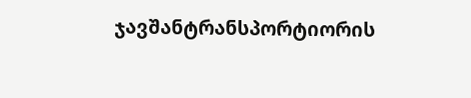ჯავშანტრანსპორტიორის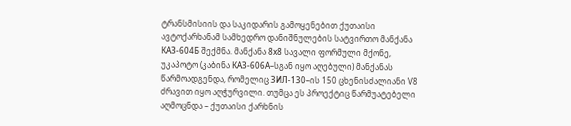ტრანსმისიის და საკიდარის გამოყენებით ქუთაისი ავტოქარხანამ სამხედრო დანიშნულების სატვირთო მანქანა КАЗ-604Б შექმნა. მანქანა 8х8 სავალი ფორმული მქონე, უკაპოტო (კაბინა КАЗ-606А–სგან იყო აღებული) მანქანას წარმოადგენდა, რომელიც ЗИЛ-130–ის 150 ცხენისძალიანი V8 ძრავით იყო აღჭურვილი. თუმცა ეს პროექტიც წარმუატებელი აღმოცნდა – ქუთაისი ქარხნის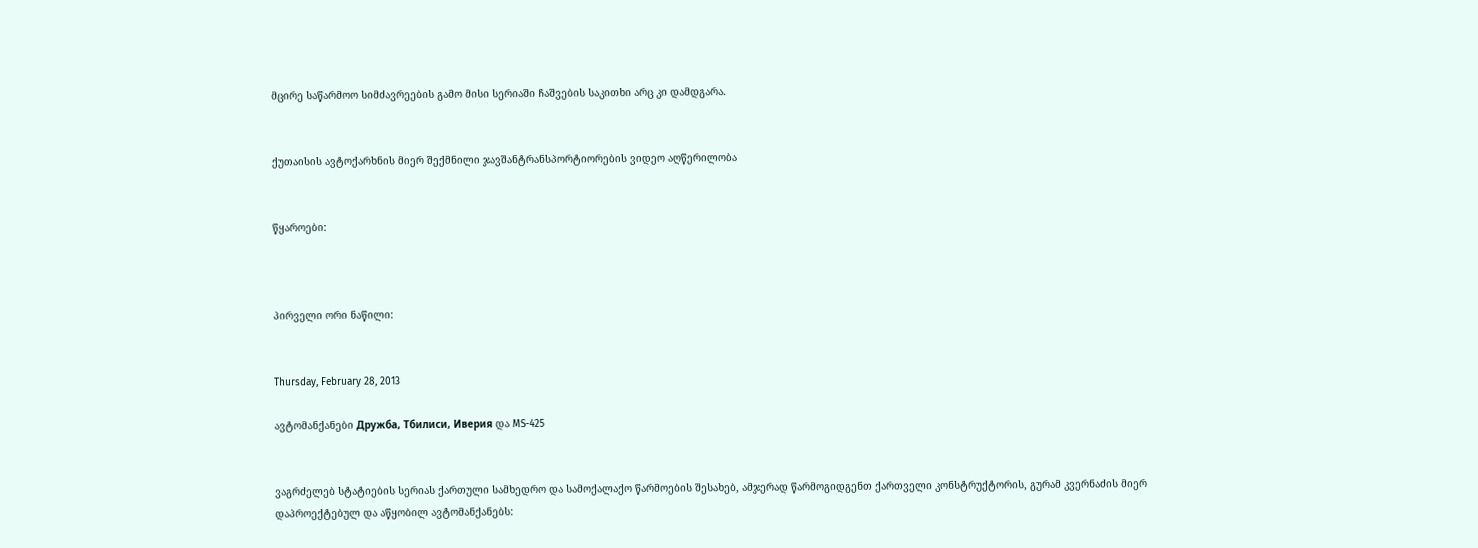მცირე საწარმოო სიმძავრეების გამო მისი სერიაში ჩაშვების საკითხი არც კი დამდგარა.


ქუთაისის ავტოქარხნის მიერ შექმნილი ჯავშანტრანსპორტიორების ვიდეო აღწერილობა


წყაროები:



პირველი ორი ნაწილი:


Thursday, February 28, 2013

ავტომანქანები Дружба, Тбилиси, Иверия და MS-425


ვაგრძელებ სტატიების სერიას ქართული სამხედრო და სამოქალაქო წარმოების შესახებ, ამჯერად წარმოგიდგენთ ქართველი კონსტრუქტორის, გურამ კვერნაძის მიერ დაპროექტებულ და აწყობილ ავტომანქანებს: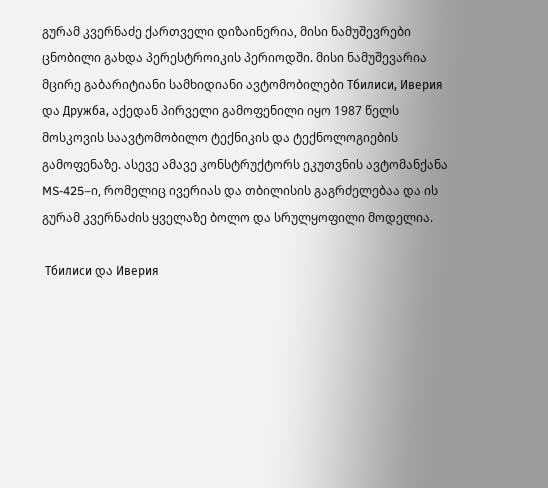გურამ კვერნაძე ქართველი დიზაინერია, მისი ნამუშევრები ცნობილი გახდა პერესტროიკის პერიოდში. მისი ნამუშევარია მცირე გაბარიტიანი სამხიდიანი ავტომობილები Тбилиси, Иверия და Дружба, აქედან პირველი გამოფენილი იყო 1987 წელს მოსკოვის საავტომობილო ტექნიკის და ტექნოლოგიების გამოფენაზე. ასევე ამავე კონსტრუქტორს ეკუთვნის ავტომანქანა MS-425–ი, რომელიც ივერიას და თბილისის გაგრძელებაა და ის გურამ კვერნაძის ყველაზე ბოლო და სრულყოფილი მოდელია.

 Тбилиси და Иверия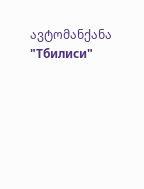ავტომანქანა "Тбилиси"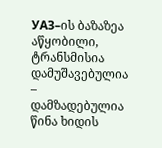УАЗ–ის ბაზაზეა აწყობილი, ტრანსმისია დამუშავებულია – დამზადებულია წინა ხიდის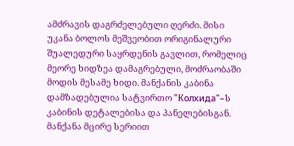ამძრავის დაგრძელებული ღერძი. მისი უკანა ბოლოს მეშვეობით ორიგინალური შუალედური საყრდენის გავლით, რომელიც მეორე ხიდზეა დამაგრებული, მოძრაობაში მოდის მესამე ხიდი. მანქანის კაბინა დამზადებულია სატვირთო "Колхида"–ს კაბინის დეტალებისა და პანელებისგან. მანქანა მცირე სერიით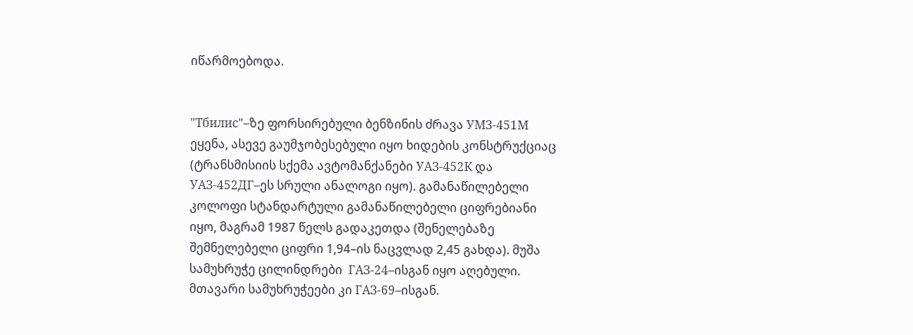იწარმოებოდა.


"Тбилис"–ზე ფორსირებული ბენზინის ძრავა УМЗ-451М ეყენა, ასევე გაუმჯობესებული იყო ხიდების კონსტრუქციაც (ტრანსმისიის სქემა ავტომანქანები УАЗ-452К და УАЗ-452ДГ–ეს სრული ანალოგი იყო). გამანაწილებელი კოლოფი სტანდარტული გამანაწილებელი ციფრებიანი იყო, მაგრამ 1987 წელს გადაკეთდა (შენელებაზე შემნელებელი ციფრი 1,94–ის ნაცვლად 2,45 გახდა). მუშა სამუხრუჭე ცილინდრები  ГАЗ-24–ისგან იყო აღებული. მთავარი სამუხრუჭეები კი ГАЗ-69–ისგან.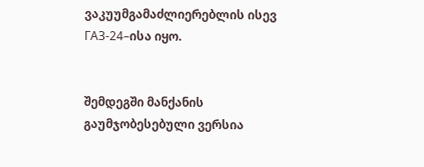ვაკუუმგამაძლიერებლის ისევ ГАЗ-24–ისა იყო.


შემდეგში მანქანის გაუმჯობესებული ვერსია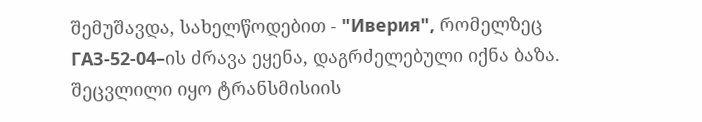შემუშავდა, სახელწოდებით - "Иверия", რომელზეც ГАЗ-52-04–ის ძრავა ეყენა, დაგრძელებული იქნა ბაზა. შეცვლილი იყო ტრანსმისიის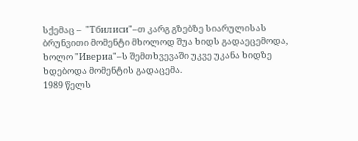სქემაც –  "Тбилиси"–თ კარგ გზებზე სიარულისას ბრუნვითი მომენტი მხოლოდ შუა ხიდს გადაეცემოდა, ხოლო "Ивериа"–ს შემთხვევაში უკვე უკანა ხიდზე ხდებოდა მომენტის გადაცემა.
1989 წელს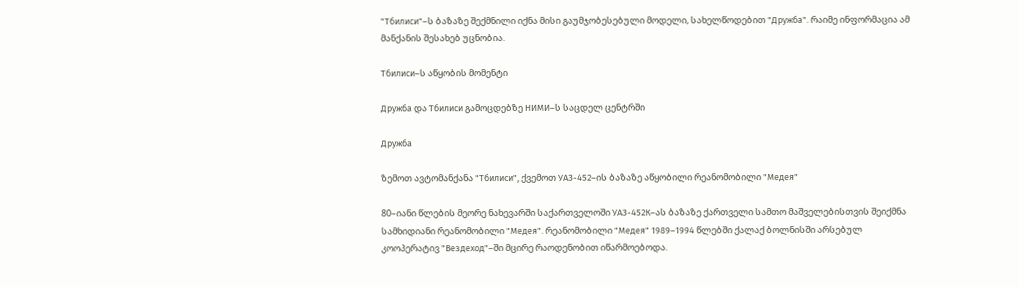"Тбилиси"–ს ბაზაზე შექმნილი იქნა მისი გაუმჯობესებული მოდელი, სახელწოდებით "Дружба". რაიმე ინფორმაცია ამ მანქანის შესახებ უცნობია.

Тбилиси–ს აწყობის მომენტი

Дружба და Тбилиси გამოცდებზე НИМИ–ს საცდელ ცენტრში

Дружба

ზემოთ ავტომანქანა "Тбилиси", ქვემოთ УАЗ-452–ის ბაზაზე აწყობილი რეანომობილი "Медея"

80–იანი წლების მეორე ნახევარში საქართველოში УАЗ-452К–ას ბაზაზე ქართველი სამთო მაშველებისთვის შეიქმნა სამხიდიანი რეანომობილი "Медея". რეანომობილი "Медея" 1989–1994 წლებში ქალაქ ბოლნისში არსებულ კოოპერატივ "Вездеход"–ში მცირე რაოდენობით იწარმოებოდა.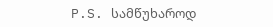P.S. სამწუხაროდ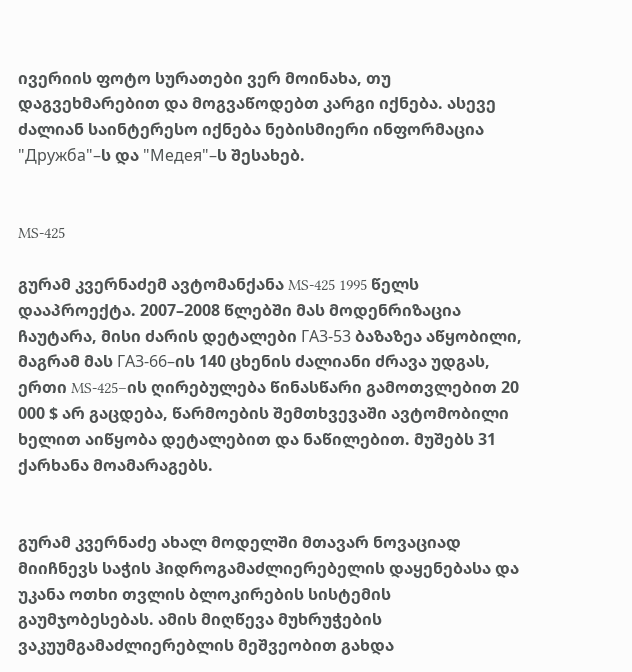ივერიის ფოტო სურათები ვერ მოინახა, თუ დაგვეხმარებით და მოგვაწოდებთ კარგი იქნება. ასევე ძალიან საინტერესო იქნება ნებისმიერი ინფორმაცია "Дружба"–ს და "Медея"–ს შესახებ.


MS-425

გურამ კვერნაძემ ავტომანქანა MS-425 1995 წელს დააპროექტა. 2007–2008 წლებში მას მოდენრიზაცია ჩაუტარა, მისი ძარის დეტალები ГАЗ-53 ბაზაზეა აწყობილი, მაგრამ მას ГАЗ-66–ის 140 ცხენის ძალიანი ძრავა უდგას, ერთი MS-425–ის ღირებულება წინასწარი გამოთვლებით 20 000 $ არ გაცდება, წარმოების შემთხვევაში ავტომობილი ხელით აიწყობა დეტალებით და ნაწილებით. მუშებს 31 ქარხანა მოამარაგებს.


გურამ კვერნაძე ახალ მოდელში მთავარ ნოვაციად მიიჩნევს საჭის ჰიდროგამაძლიერებელის დაყენებასა და უკანა ოთხი თვლის ბლოკირების სისტემის გაუმჯობესებას. ამის მიღწევა მუხრუჭების ვაკუუმგამაძლიერებლის მეშვეობით გახდა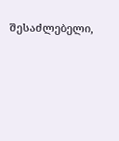შესაძლებელი,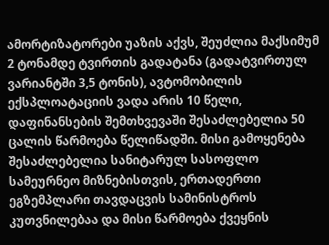ამორტიზატორები უაზის აქვს, შეუძლია მაქსიმუმ 2 ტონამდე ტვირთის გადატანა (გადატვირთულ ვარიანტში 3,5 ტონის), ავტომობილის ექსპლოატაციის ვადა არის 10 წელი, დაფინანსების შემთხვევაში შესაძლებელია 50 ცალის წარმოება წელიწადში. მისი გამოყენება შესაძლებელია სანიტარულ სასოფლო სამეურნეო მიზნებისთვის, ერთადერთი ეგზემპლარი თავდაცვის სამინისტროს კუთვნილებაა და მისი წარმოება ქვეყნის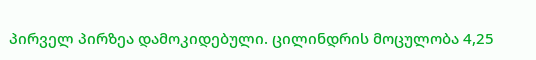პირველ პირზეა დამოკიდებული. ცილინდრის მოცულობა 4,25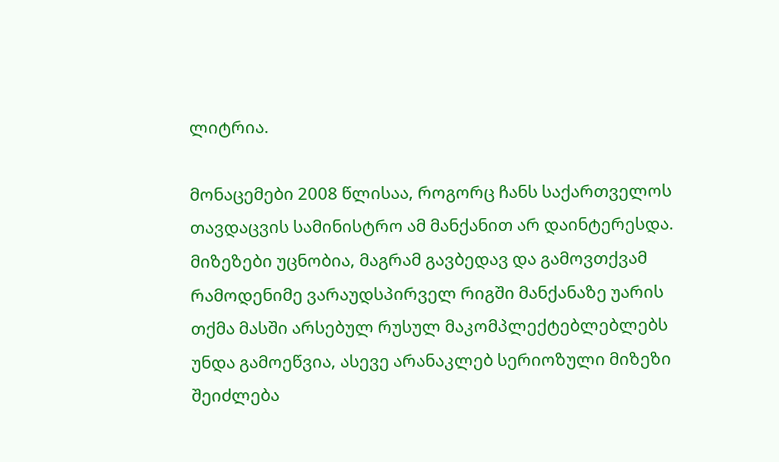ლიტრია.

მონაცემები 2008 წლისაა, როგორც ჩანს საქართველოს თავდაცვის სამინისტრო ამ მანქანით არ დაინტერესდა. მიზეზები უცნობია, მაგრამ გავბედავ და გამოვთქვამ რამოდენიმე ვარაუდსპირველ რიგში მანქანაზე უარის თქმა მასში არსებულ რუსულ მაკომპლექტებლებლებს უნდა გამოეწვია, ასევე არანაკლებ სერიოზული მიზეზი შეიძლება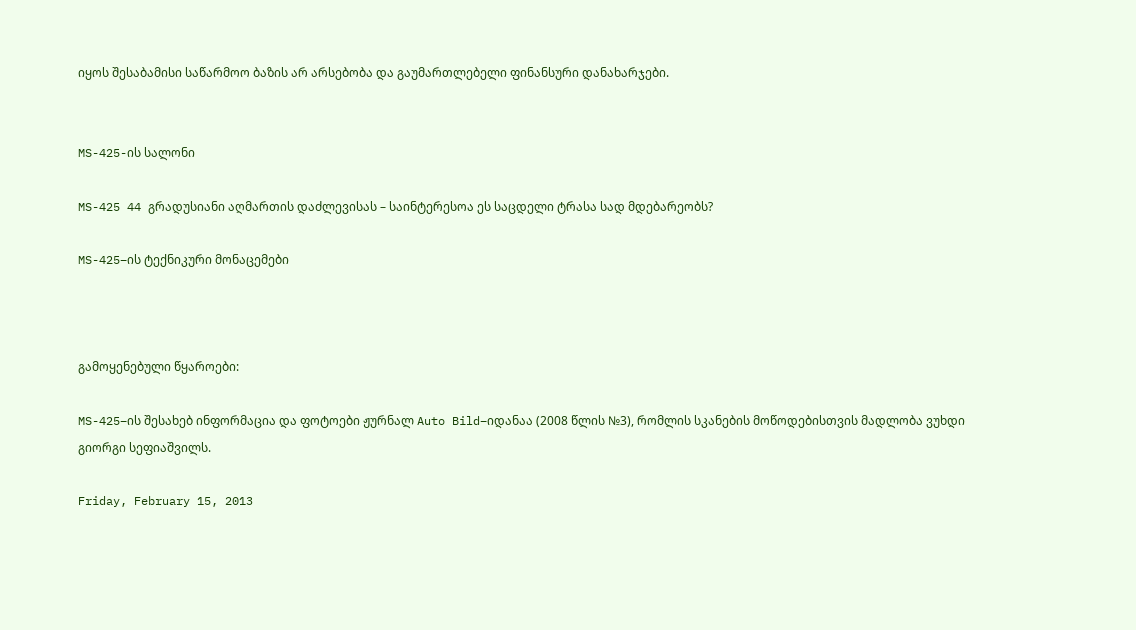იყოს შესაბამისი საწარმოო ბაზის არ არსებობა და გაუმართლებელი ფინანსური დანახარჯები.


MS-425-ის სალონი

MS-425 44 გრადუსიანი აღმართის დაძლევისას – საინტერესოა ეს საცდელი ტრასა სად მდებარეობს?

MS-425–ის ტექნიკური მონაცემები



გამოყენებული წყაროები:

MS-425–ის შესახებ ინფორმაცია და ფოტოები ჟურნალ Auto Bild–იდანაა (2008 წლის №3), რომლის სკანების მოწოდებისთვის მადლობა ვუხდი გიორგი სეფიაშვილს.

Friday, February 15, 2013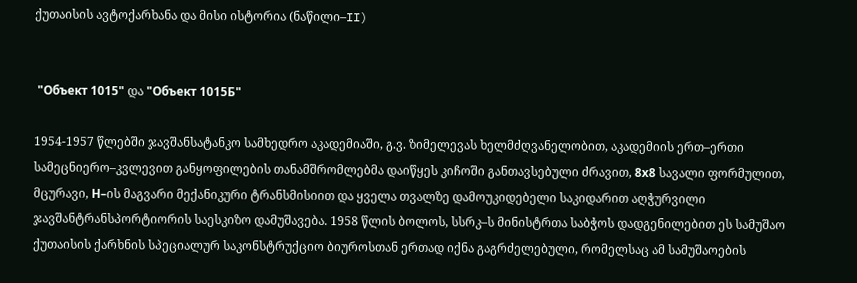ქუთაისის ავტოქარხანა და მისი ისტორია (ნაწილი–II)


 "Объект 1015" და "Объект 1015Б"

1954-1957 წლებში ჯავშანსატანკო სამხედრო აკადემიაში, გ.ვ. ზიმელევას ხელმძღვანელობით, აკადემიის ერთ–ერთი სამეცნიერო–კვლევით განყოფილების თანამშრომლებმა დაიწყეს კიჩოში განთავსებული ძრავით, 8х8 სავალი ფორმულით, მცურავი, Н–ის მაგვარი მექანიკური ტრანსმისიით და ყველა თვალზე დამოუკიდებელი საკიდარით აღჭურვილი ჯავშანტრანსპორტიორის საესკიზო დამუშავება. 1958 წლის ბოლოს, სსრკ–ს მინისტრთა საბჭოს დადგენილებით ეს სამუშაო ქუთაისის ქარხნის სპეციალურ საკონსტრუქციო ბიუროსთან ერთად იქნა გაგრძელებული, რომელსაც ამ სამუშაოების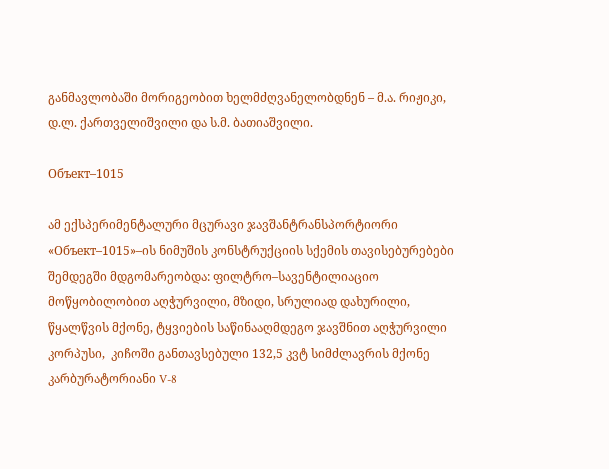განმავლობაში მორიგეობით ხელმძღვანელობდნენ – მ.ა. რიჟიკი, დ.ლ. ქართველიშვილი და ს.მ. ბათიაშვილი.

Объект–1015

ამ ექსპერიმენტალური მცურავი ჯავშანტრანსპორტიორი «Объект–1015»–ის ნიმუშის კონსტრუქციის სქემის თავისებურებები შემდეგში მდგომარეობდა: ფილტრო–სავენტილიაციო მოწყობილობით აღჭურვილი, მზიდი, სრულიად დახურილი, წყალწვის მქონე, ტყვიების საწინააღმდეგო ჯავშნით აღჭურვილი კორპუსი,  კიჩოში განთავსებული 132,5 კვტ სიმძლავრის მქონე კარბურატორიანი V-8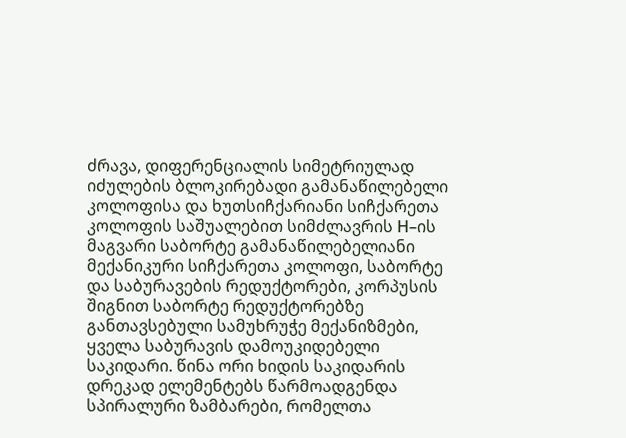ძრავა, დიფერენციალის სიმეტრიულად იძულების ბლოკირებადი გამანაწილებელი კოლოფისა და ხუთსიჩქარიანი სიჩქარეთა კოლოფის საშუალებით სიმძლავრის Н–ის მაგვარი საბორტე გამანაწილებელიანი მექანიკური სიჩქარეთა კოლოფი, საბორტე და საბურავების რედუქტორები, კორპუსის შიგნით საბორტე რედუქტორებზე განთავსებული სამუხრუჭე მექანიზმები,  ყველა საბურავის დამოუკიდებელი საკიდარი. წინა ორი ხიდის საკიდარის დრეკად ელემენტებს წარმოადგენდა სპირალური ზამბარები, რომელთა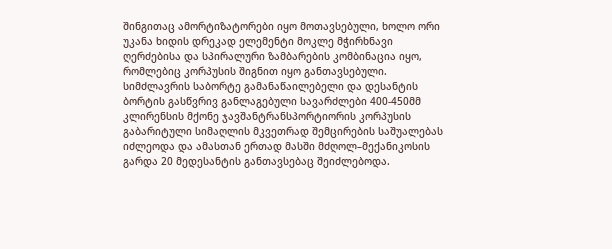შინგითაც ამორტიზატორები იყო მოთავსებული, ხოლო ორი უკანა ხიდის დრეკად ელემენტი მოკლე მჭირხნავი ღერძებისა და სპირალური ზამბარების კომბინაცია იყო, რომლებიც კორპუსის შიგნით იყო განთავსებული.
სიმძლავრის საბორტე გამანაწაილებელი და დესანტის ბორტის გასწვრივ განლაგებული სავარძლები 400-450მმ კლირენსის მქონე ჯავშანტრანსპორტიორის კორპუსის გაბარიტული სიმაღლის მკვეთრად შემცირების საშუალებას იძლეოდა და ამასთან ერთად მასში მძღოლ–მექანიკოსის გარდა 20 მედესანტის განთავსებაც შეიძლებოდა.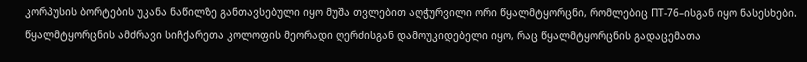კორპუსის ბორტების უკანა ნაწილზე განთავსებული იყო მუშა თვლებით აღჭურვილი ორი წყალმტყორცნი, რომლებიც ПТ-76–ისგან იყო ნასესხები. წყალმტყორცნის ამძრავი სიჩქარეთა კოლოფის მეორადი ღერძისგან დამოუკიდებელი იყო, რაც წყალმტყორცნის გადაცემათა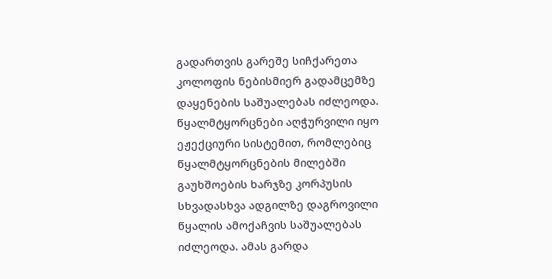გადართვის გარეშე სიჩქარეთა კოლოფის ნებისმიერ გადამცემზე დაყენების საშუალებას იძლეოდა. წყალმტყორცნები აღჭურვილი იყო ეჟექციური სისტემით, რომლებიც წყალმტყორცნების მილებში გაუხშოების ხარჯზე კორპუსის სხვადასხვა ადგილზე დაგროვილი წყალის ამოქაჩვის საშუალებას იძლეოდა. ამას გარდა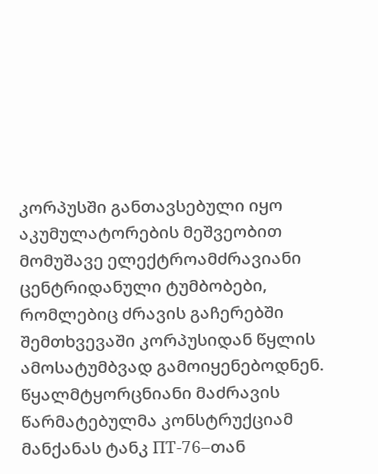კორპუსში განთავსებული იყო აკუმულატორების მეშვეობით მომუშავე ელექტროამძრავიანი ცენტრიდანული ტუმბობები, რომლებიც ძრავის გაჩერებში შემთხვევაში კორპუსიდან წყლის  ამოსატუმბვად გამოიყენებოდნენ. წყალმტყორცნიანი მაძრავის წარმატებულმა კონსტრუქციამ მანქანას ტანკ ПТ-76–თან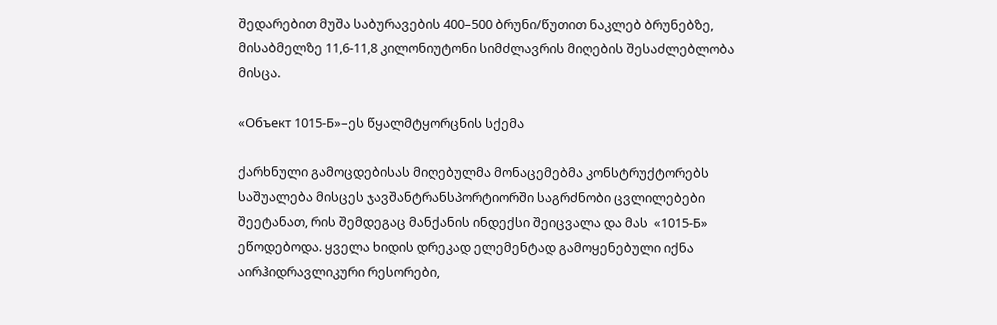შედარებით მუშა საბურავების 400–500 ბრუნი/წუთით ნაკლებ ბრუნებზე,  მისაბმელზე 11,6-11,8 კილონიუტონი სიმძლავრის მიღების შესაძლებლობა მისცა.

«Oбъект 1015-Б»–ეს წყალმტყორცნის სქემა

ქარხნული გამოცდებისას მიღებულმა მონაცემებმა კონსტრუქტორებს საშუალება მისცეს ჯავშანტრანსპორტიორში საგრძნობი ცვლილებები შეეტანათ, რის შემდეგაც მანქანის ინდექსი შეიცვალა და მას  «1015-Б» ეწოდებოდა. ყველა ხიდის დრეკად ელემენტად გამოყენებული იქნა აირჰიდრავლიკური რესორები,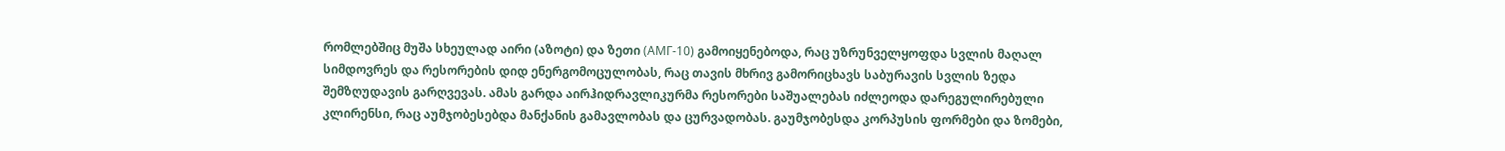რომლებშიც მუშა სხეულად აირი (აზოტი) და ზეთი (АМГ-10) გამოიყენებოდა, რაც უზრუნველყოფდა სვლის მაღალ სიმდოვრეს და რესორების დიდ ენერგომოცულობას, რაც თავის მხრივ გამორიცხავს საბურავის სვლის ზედა შემზღუდავის გარღვევას. ამას გარდა აირჰიდრავლიკურმა რესორები საშუალებას იძლეოდა დარეგულირებული კლირენსი, რაც აუმჯობესებდა მანქანის გამავლობას და ცურვადობას. გაუმჯობესდა კორპუსის ფორმები და ზომები,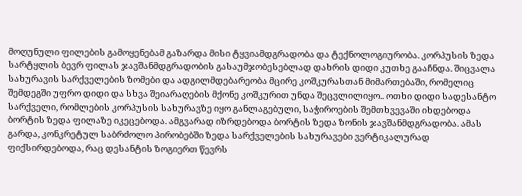მოღუნული ფილების გამოყენებამ გაზარდა მისი ტყვიამდგრადობა და ტექნოლოგიურობა. კორპუსის ზედა სარტყლის ბევრ ფილას ჯავშანმდგრადობის გასაუმჯობესებლად დახრის დიდი კუთხე გააჩნდა. შიცვალა სახურავის სარქველების ზომები და ადგილმდებარეობა მცირე კოშკურასთან მიმართებაში, რომელიც შემდეგში უფრო დიდი და სხვა შეიარაღების მქონე კოშკურით უნდა შეცვლილიყო.. ოთხი დიდი სადესანტო სარქველი, რომლების კორპუსის სახურავზე იყო განლაგებული, საჭიროების შემთხვევაში იხდებოდა ბორტის ზედა ფილაზე იკეცებოდა. ამგვარად იზრდებოდა ბორტის ზედა ზონის ჯავშანმდგრადობა. ამას გარდა, კონკრეტულ საბრძოლო პირობებში ზედა სარქველების სახურავები ვერტიკალურად ფიქსირდებოდა, რაც დესანტის ზოგიერთ წევრს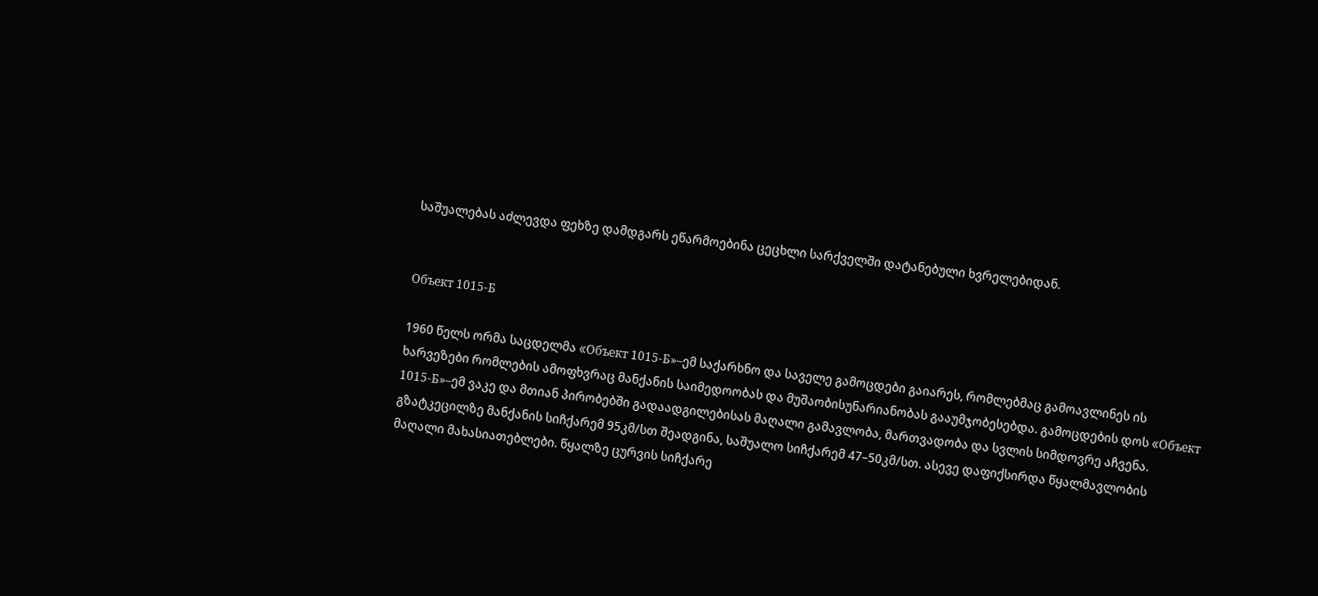საშუალებას აძლევდა ფეხზე დამდგარს ეწარმოებინა ცეცხლი სარქველში დატანებული ხვრელებიდან.


Oбъект 1015-Б

1960 წელს ორმა საცდელმა «Oбъект 1015-Б»–ემ საქარხნო და საველე გამოცდები გაიარეს, რომლებმაც გამოავლინეს ის ხარვეზები რომლების ამოფხვრაც მანქანის საიმედოობას და მუშაობისუნარიანობას გააუმჯობესებდა. გამოცდების დოს «Oбъект 1015-Б»–ემ ვაკე და მთიან პირობებში გადაადგილებისას მაღალი გამავლობა, მართვადობა და სვლის სიმდოვრე აჩვენა. გზატკეცილზე მანქანის სიჩქარემ 95კმ/სთ შეადგინა, საშუალო სიჩქარემ 47–50კმ/სთ. ასევე დაფიქსირდა წყალმავლობის მაღალი მახასიათებლები. წყალზე ცურვის სიჩქარე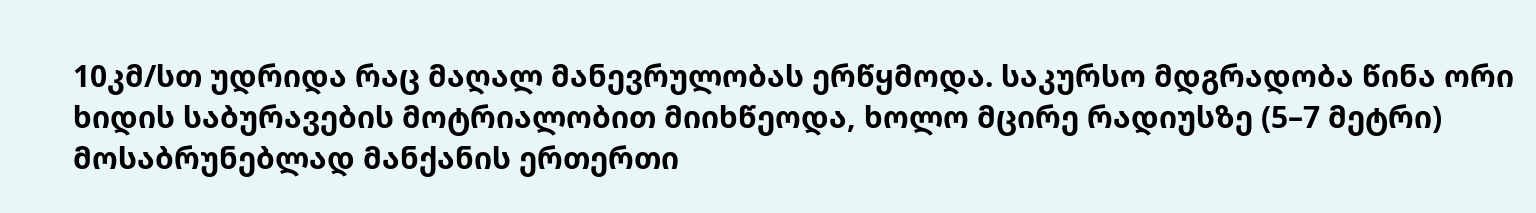10კმ/სთ უდრიდა რაც მაღალ მანევრულობას ერწყმოდა. საკურსო მდგრადობა წინა ორი ხიდის საბურავების მოტრიალობით მიიხწეოდა, ხოლო მცირე რადიუსზე (5–7 მეტრი) მოსაბრუნებლად მანქანის ერთერთი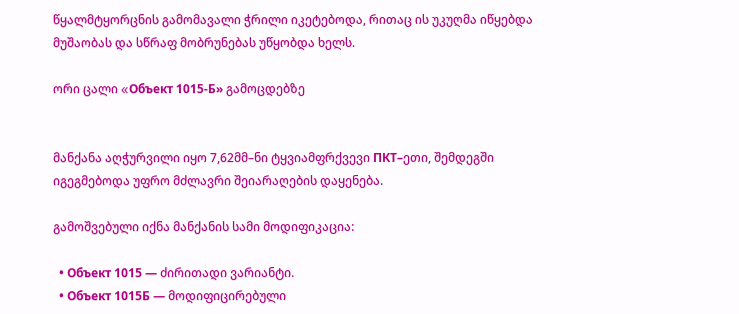წყალმტყორცნის გამომავალი ჭრილი იკეტებოდა, რითაც ის უკუღმა იწყებდა მუშაობას და სწრაფ მობრუნებას უწყობდა ხელს.

ორი ცალი «Oбъект 1015-Б» გამოცდებზე


მანქანა აღჭურვილი იყო 7,62მმ–ნი ტყვიამფრქვევი ПКТ–ეთი, შემდეგში იგეგმებოდა უფრო მძლავრი შეიარაღების დაყენება.

გამოშვებული იქნა მანქანის სამი მოდიფიკაცია:

  • Объект 1015 — ძირითადი ვარიანტი.
  • Объект 1015Б — მოდიფიცირებული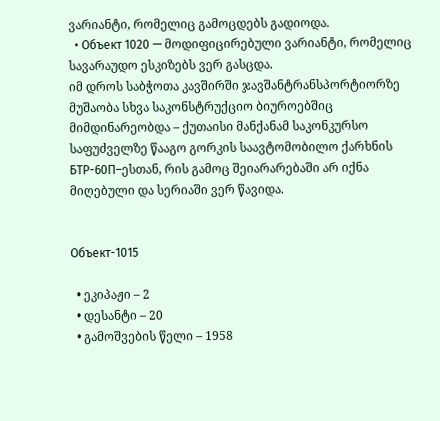ვარიანტი, რომელიც გამოცდებს გადიოდა.
  • Объект 1020 — მოდიფიცირებული ვარიანტი, რომელიც სავარაუდო ესკიზებს ვერ გასცდა.
იმ დროს საბჭოთა კავშირში ჯავშანტრანსპორტიორზე მუშაობა სხვა საკონსტრუქციო ბიუროებშიც მიმდინარეობდა – ქუთაისი მანქანამ საკონკურსო საფუძველზე წააგო გორკის საავტომობილო ქარხნის БТР-60П–ესთან, რის გამოც შეიარარებაში არ იქნა მიღებული და სერიაში ვერ წავიდა.


Объект-1015

  • ეკიპაჟი – 2
  • დესანტი – 20
  • გამოშვების წელი – 1958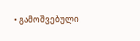• გამოშვებული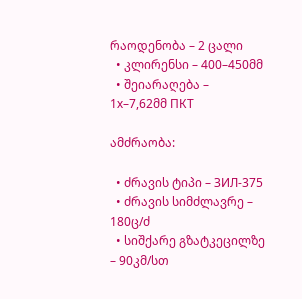რაოდენობა – 2 ცალი
  • კლირენსი – 400–450მმ
  • შეიარაღება – 1х–7,62მმ ПКТ

ამძრაობა:

  • ძრავის ტიპი – ЗИЛ-375
  • ძრავის სიმძლავრე – 180ც/ძ
  • სიშქარე გზატკეცილზე – 90კმ/სთ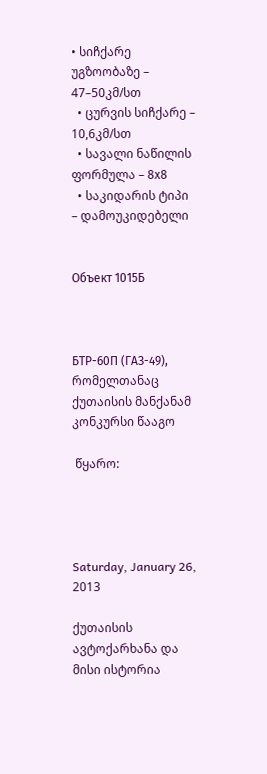• სიჩქარე უგზოობაზე – 47–50კმ/სთ
  • ცურვის სიჩქარე – 10,6კმ/სთ
  • სავალი ნაწილის ფორმულა – 8х8
  • საკიდარის ტიპი – დამოუკიდებელი


Объект 1015Б



БТР-60П (ГАЗ-49), რომელთანაც ქუთაისის მანქანამ კონკურსი წააგო

 წყარო:




Saturday, January 26, 2013

ქუთაისის ავტოქარხანა და მისი ისტორია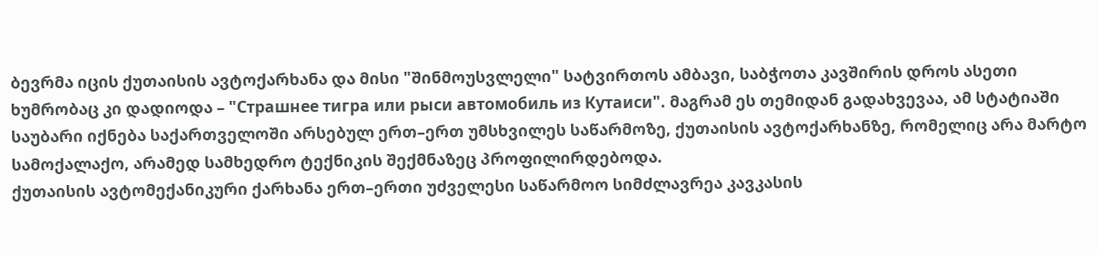ბევრმა იცის ქუთაისის ავტოქარხანა და მისი "შინმოუსვლელი" სატვირთოს ამბავი, საბჭოთა კავშირის დროს ასეთი ხუმრობაც კი დადიოდა – "Страшнее тигра или рыси автомобиль из Кутаиси". მაგრამ ეს თემიდან გადახვევაა, ამ სტატიაში საუბარი იქნება საქართველოში არსებულ ერთ–ერთ უმსხვილეს საწარმოზე, ქუთაისის ავტოქარხანზე, რომელიც არა მარტო სამოქალაქო, არამედ სამხედრო ტექნიკის შექმნაზეც პროფილირდებოდა.
ქუთაისის ავტომექანიკური ქარხანა ერთ–ერთი უძველესი საწარმოო სიმძლავრეა კავკასის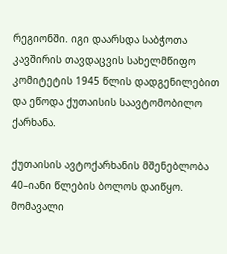რეგიონში. იგი დაარსდა საბჭოთა კავშირის თავდაცვის სახელმწიფო კომიტეტის 1945 წლის დადგენილებით და ეწოდა ქუთაისის საავტომობილო ქარხანა.

ქუთაისის ავტოქარხანის მშენებლობა 40–იანი წლების ბოლოს დაიწყო. მომავალი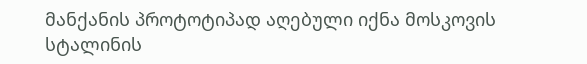მანქანის პროტოტიპად აღებული იქნა მოსკოვის სტალინის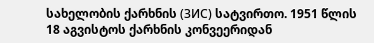სახელობის ქარხნის (ЗИС) სატვირთო. 1951 წლის 18 აგვისტოს ქარხნის კონვეერიდან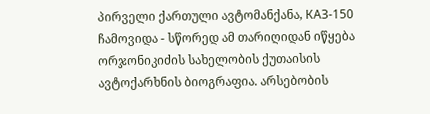პირველი ქართული ავტომანქანა, КАЗ-150 ჩამოვიდა - სწორედ ამ თარიღიდან იწყება ორჯონიკიძის სახელობის ქუთაისის ავტოქარხნის ბიოგრაფია. არსებობის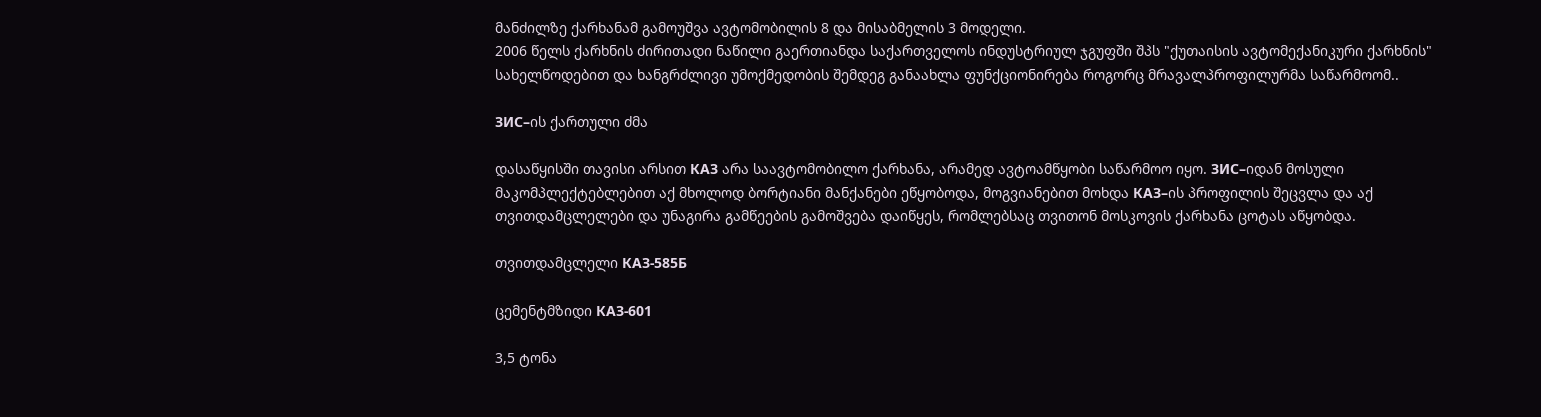მანძილზე ქარხანამ გამოუშვა ავტომობილის 8 და მისაბმელის 3 მოდელი.
2006 წელს ქარხნის ძირითადი ნაწილი გაერთიანდა საქართველოს ინდუსტრიულ ჯგუფში შპს "ქუთაისის ავტომექანიკური ქარხნის" სახელწოდებით და ხანგრძლივი უმოქმედობის შემდეგ განაახლა ფუნქციონირება როგორც მრავალპროფილურმა საწარმოომ..

ЗИС–ის ქართული ძმა

დასაწყისში თავისი არსით КАЗ არა საავტომობილო ქარხანა, არამედ ავტოამწყობი საწარმოო იყო. ЗИС–იდან მოსული მაკომპლექტებლებით აქ მხოლოდ ბორტიანი მანქანები ეწყობოდა, მოგვიანებით მოხდა КАЗ–ის პროფილის შეცვლა და აქ თვითდამცლელები და უნაგირა გამწეების გამოშვება დაიწყეს, რომლებსაც თვითონ მოსკოვის ქარხანა ცოტას აწყობდა.

თვითდამცლელი КАЗ-585Б

ცემენტმზიდი КАЗ-601

3,5 ტონა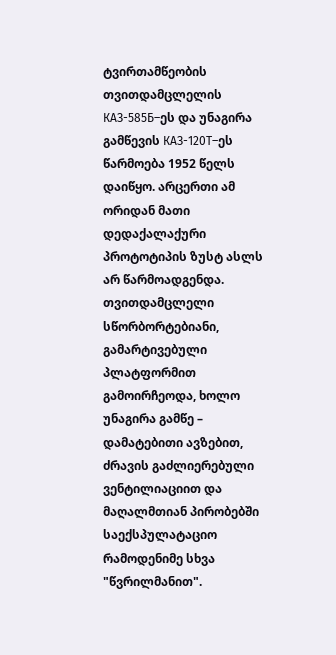ტვირთამწეობის თვითდამცლელის КАЗ-585Б–ეს და უნაგირა გამწევის КАЗ-120Т–ეს წარმოება 1952 წელს დაიწყო. არცერთი ამ ორიდან მათი დედაქალაქური პროტოტიპის ზუსტ ასლს არ წარმოადგენდა. თვითდამცლელი სწორბორტებიანი, გამარტივებული პლატფორმით გამოირჩეოდა, ხოლო უნაგირა გამწე – დამატებითი ავზებით, ძრავის გაძლიერებული ვენტილიაციით და მაღალმთიან პირობებში საექსპულატაციო რამოდენიმე სხვა "წვრილმანით".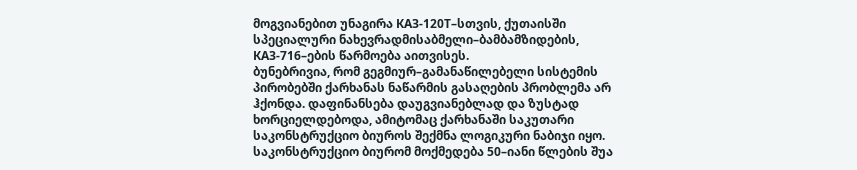მოგვიანებით უნაგირა КАЗ-120Т–სთვის, ქუთაისში სპეციალური ნახევრადმისაბმელი–ბამბამზიდების, КАЗ-716–ების წარმოება აითვისეს.
ბუნებრივია, რომ გეგმიურ–გამანაწილებელი სისტემის პირობებში ქარხანას ნაწარმის გასაღების პრობლემა არ ჰქონდა. დაფინანსება დაუგვიანებლად და ზუსტად ხორციელდებოდა, ამიტომაც ქარხანაში საკუთარი საკონსტრუქციო ბიუროს შექმნა ლოგიკური ნაბიჯი იყო. საკონსტრუქციო ბიურომ მოქმედება 50–იანი წლების შუა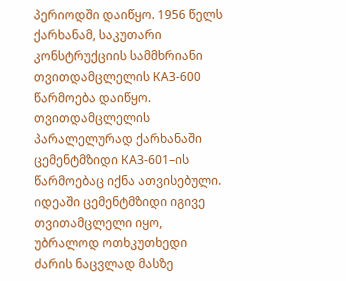პერიოდში დაიწყო. 1956 წელს ქარხანამ, საკუთარი კონსტრუქციის სამმხრიანი თვითდამცლელის КАЗ-600 წარმოება დაიწყო.  თვითდამცლელის პარალელურად ქარხანაში ცემენტმზიდი КАЗ-601–ის წარმოებაც იქნა ათვისებული. იდეაში ცემენტმზიდი იგივე თვითამცლელი იყო, უბრალოდ ოთხკუთხედი ძარის ნაცვლად მასზე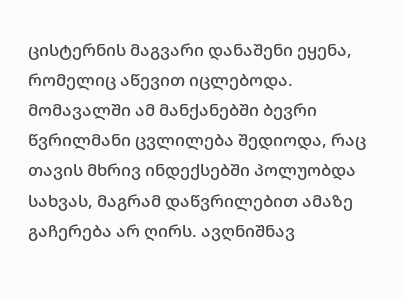ცისტერნის მაგვარი დანაშენი ეყენა, რომელიც აწევით იცლებოდა. მომავალში ამ მანქანებში ბევრი წვრილმანი ცვლილება შედიოდა, რაც თავის მხრივ ინდექსებში პოლუობდა სახვას, მაგრამ დაწვრილებით ამაზე გაჩერება არ ღირს. ავღნიშნავ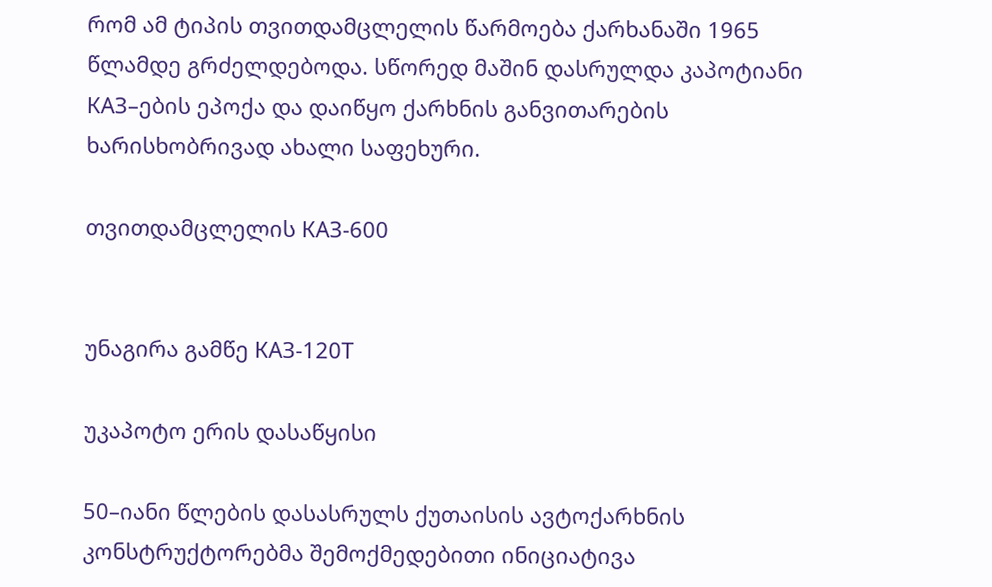რომ ამ ტიპის თვითდამცლელის წარმოება ქარხანაში 1965 წლამდე გრძელდებოდა. სწორედ მაშინ დასრულდა კაპოტიანი КАЗ–ების ეპოქა და დაიწყო ქარხნის განვითარების ხარისხობრივად ახალი საფეხური.

თვითდამცლელის КАЗ-600


უნაგირა გამწე КАЗ-120Т

უკაპოტო ერის დასაწყისი

50–იანი წლების დასასრულს ქუთაისის ავტოქარხნის კონსტრუქტორებმა შემოქმედებითი ინიციატივა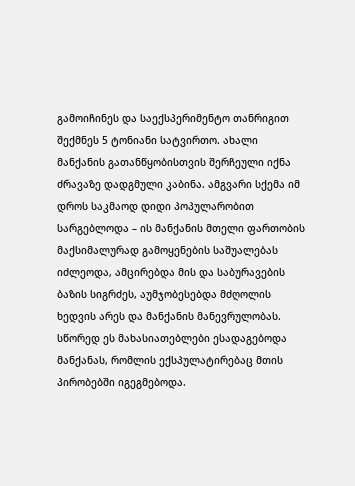გამოიჩინეს და საექსპერიმენტო თანრიგით შექმნეს 5 ტონიანი სატვირთო. ახალი მანქანის გათანწყობისთვის შერჩეული იქნა ძრავაზე დადგმული კაბინა. ამგვარი სქემა იმ დროს საკმაოდ დიდი პოპულარობით სარგებლოდა – ის მანქანის მთელი ფართობის მაქსიმალურად გამოყენების საშუალებას იძლეოდა, ამცირებდა მის და საბურავების ბაზის სიგრძეს, აუმჯობესებდა მძღოლის ხედვის არეს და მანქანის მანევრულობას. სწორედ ეს მახასიათებლები ესადაგებოდა მანქანას, რომლის ექსპულატირებაც მთის პირობებში იგეგმებოდა.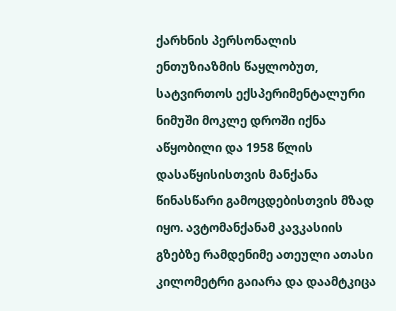ქარხნის პერსონალის ენთუზიაზმის წაყლობუთ, სატვირთოს ექსპერიმენტალური ნიმუში მოკლე დროში იქნა აწყობილი და 1958 წლის დასაწყისისთვის მანქანა წინასწარი გამოცდებისთვის მზად იყო. ავტომანქანამ კავკასიის გზებზე რამდენიმე ათეული ათასი კილომეტრი გაიარა და დაამტკიცა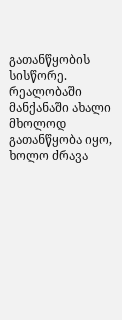გათანწყობის სისწორე. რეალობაში მანქანაში ახალი მხოლოდ გათანწყობა იყო, ხოლო ძრავა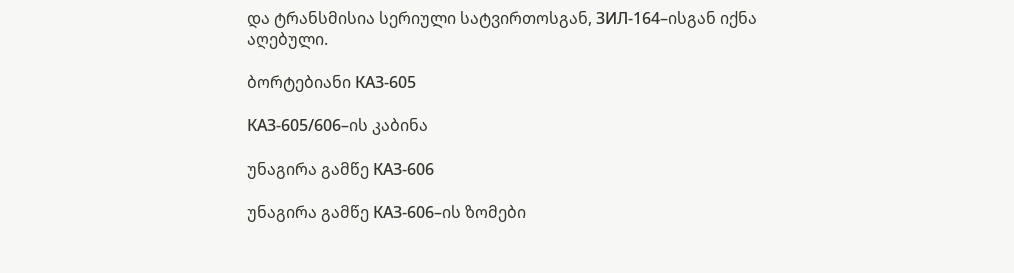და ტრანსმისია სერიული სატვირთოსგან, ЗИЛ-164–ისგან იქნა აღებული.

ბორტებიანი КАЗ-605

КАЗ-605/606–ის კაბინა

უნაგირა გამწე КАЗ-606

უნაგირა გამწე КАЗ-606–ის ზომები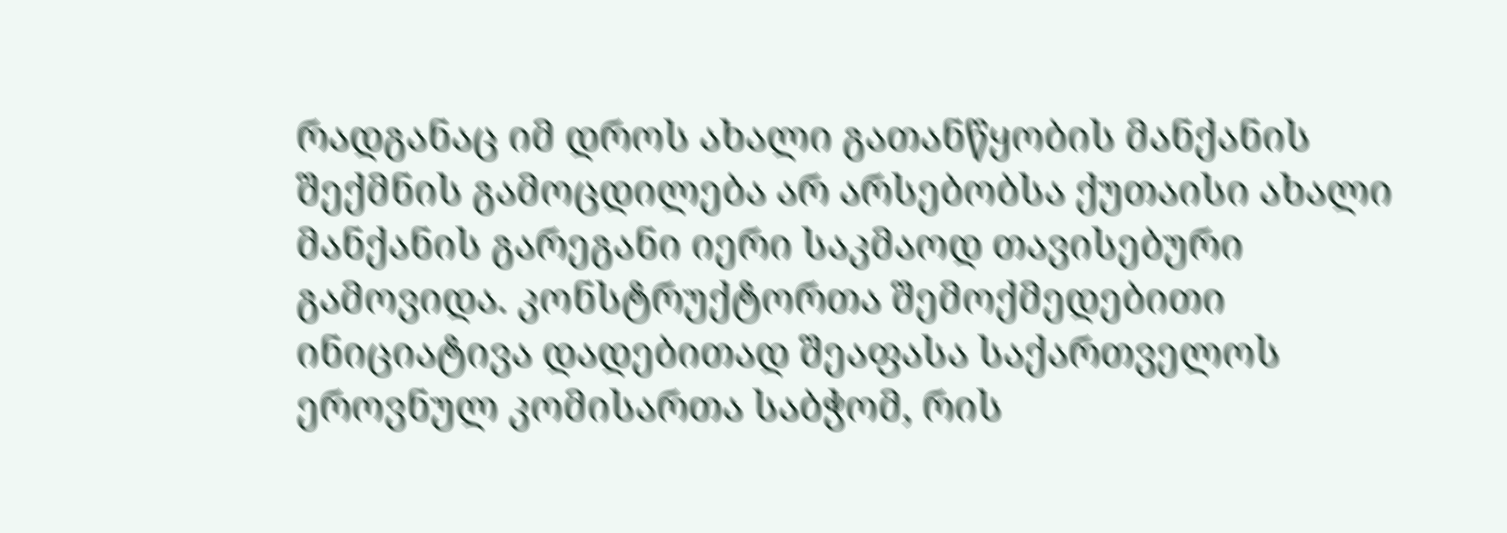რადგანაც იმ დროს ახალი გათანწყობის მანქანის შექმნის გამოცდილება არ არსებობსა ქუთაისი ახალი მანქანის გარეგანი იერი საკმაოდ თავისებური გამოვიდა. კონსტრუქტორთა შემოქმედებითი ინიციატივა დადებითად შეაფასა საქართველოს ეროვნულ კომისართა საბჭომ, რის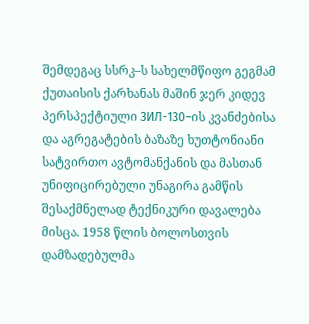შემდეგაც სსრკ–ს სახელმწიფო გეგმამ ქუთაისის ქარხანას მაშინ ჯერ კიდევ პერსპექტიული ЗИЛ-130–ის კვანძებისა და აგრეგატების ბაზაზე ხუთტონიანი სატვირთო ავტომანქანის და მასთან უნიფიცირებული უნაგირა გამწის შესაქმნელად ტექნიკური დავალება მისცა. 1958 წლის ბოლოსთვის დამზადებულმა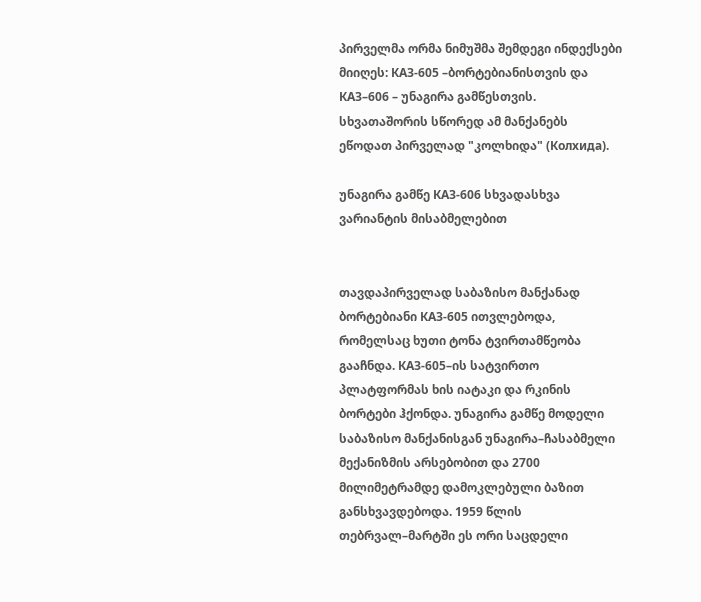პირველმა ორმა ნიმუშმა შემდეგი ინდექსები მიიღეს: КАЗ-605 –ბორტებიანისთვის და КАЗ–606 – უნაგირა გამწესთვის. სხვათაშორის სწორედ ამ მანქანებს ეწოდათ პირველად "კოლხიდა" (Колхида).

უნაგირა გამწე КАЗ-606 სხვადასხვა ვარიანტის მისაბმელებით


თავდაპირველად საბაზისო მანქანად ბორტებიანი КАЗ-605 ითვლებოდა, რომელსაც ხუთი ტონა ტვირთამწეობა გააჩნდა. КАЗ-605–ის სატვირთო პლატფორმას ხის იატაკი და რკინის ბორტები ჰქონდა. უნაგირა გამწე მოდელი საბაზისო მანქანისგან უნაგირა–ჩასაბმელი მექანიზმის არსებობით და 2700 მილიმეტრამდე დამოკლებული ბაზით განსხვავდებოდა. 1959 წლის თებრვალ–მარტში ეს ორი საცდელი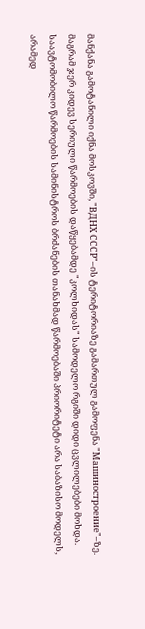მანქანა გამოტანილი იქნა მოსკოვში, "ВДНХ СССР"–ის ტერიტორიაზე გამართულ გამოფენა "Машиностроение"–ზე.
მაგრამ ჯერ კიდევ სერიული წარმოების დაწყებამდე "კოლხიდას" სამოდელო რგიში დიდი ცვლილებები მოხდა. საავტომობილო წარმოების სამინისტროს ბრძანების თანახმად წარმოებაში პრიორიტეტი არა საბაზისო მოდელს, არამედ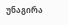უნაგირა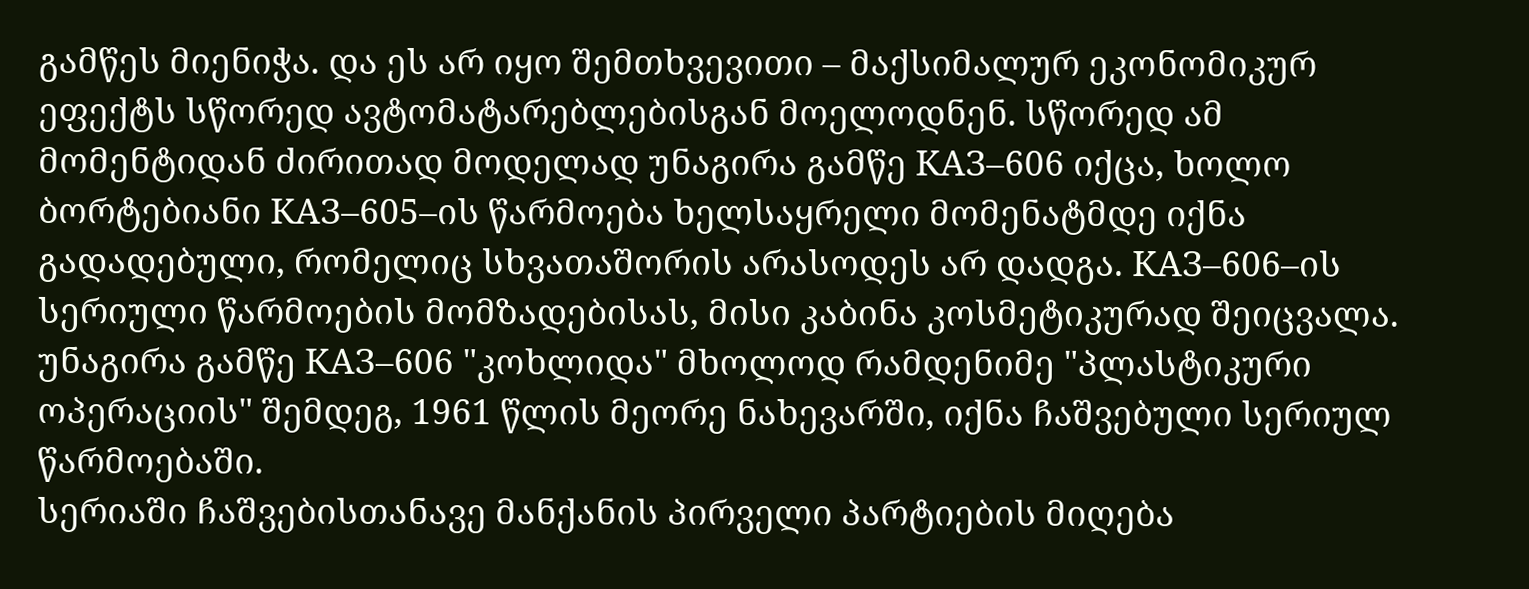გამწეს მიენიჭა. და ეს არ იყო შემთხვევითი – მაქსიმალურ ეკონომიკურ ეფექტს სწორედ ავტომატარებლებისგან მოელოდნენ. სწორედ ამ მომენტიდან ძირითად მოდელად უნაგირა გამწე КАЗ–606 იქცა, ხოლო ბორტებიანი КАЗ–605–ის წარმოება ხელსაყრელი მომენატმდე იქნა გადადებული, რომელიც სხვათაშორის არასოდეს არ დადგა. КАЗ–606–ის სერიული წარმოების მომზადებისას, მისი კაბინა კოსმეტიკურად შეიცვალა. უნაგირა გამწე КАЗ–606 "კოხლიდა" მხოლოდ რამდენიმე "პლასტიკური ოპერაციის" შემდეგ, 1961 წლის მეორე ნახევარში, იქნა ჩაშვებული სერიულ წარმოებაში.
სერიაში ჩაშვებისთანავე მანქანის პირველი პარტიების მიღება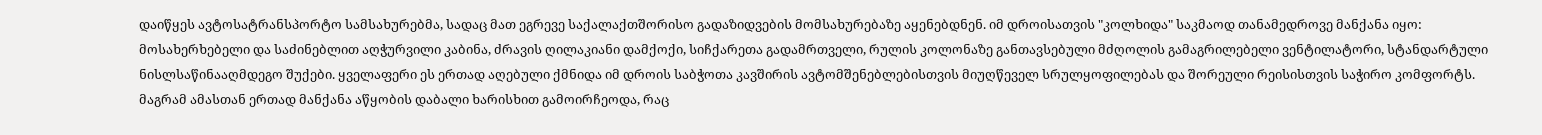დაიწყეს ავტოსატრანსპორტო სამსახურებმა, სადაც მათ ეგრევე საქალაქთშორისო გადაზიდვების მომსახურებაზე აყენებდნენ. იმ დროისათვის "კოლხიდა" საკმაოდ თანამედროვე მანქანა იყო: მოსახერხებელი და საძინებლით აღჭურვილი კაბინა, ძრავის ღილაკიანი დამქოქი, სიჩქარეთა გადამრთველი, რულის კოლონაზე განთავსებული მძღოლის გამაგრილებელი ვენტილატორი, სტანდარტული ნისლსაწინააღმდეგო შუქები. ყველაფერი ეს ერთად აღებული ქმნიდა იმ დროის საბჭოთა კავშირის ავტომშენებლებისთვის მიუღწეველ სრულყოფილებას და შორეული რეისისთვის საჭირო კომფორტს.
მაგრამ ამასთან ერთად მანქანა აწყობის დაბალი ხარისხით გამოირჩეოდა, რაც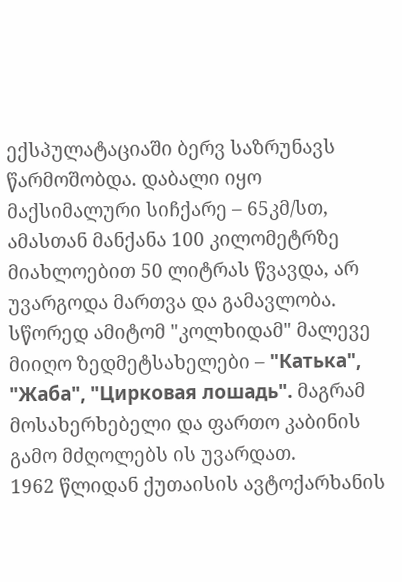ექსპულატაციაში ბერვ საზრუნავს წარმოშობდა. დაბალი იყო მაქსიმალური სიჩქარე – 65კმ/სთ, ამასთან მანქანა 100 კილომეტრზე მიახლოებით 50 ლიტრას წვავდა, არ უვარგოდა მართვა და გამავლობა. სწორედ ამიტომ "კოლხიდამ" მალევე მიიღო ზედმეტსახელები – "Катька", "Жаба", "Цирковая лошадь". მაგრამ მოსახერხებელი და ფართო კაბინის გამო მძღოლებს ის უვარდათ.
1962 წლიდან ქუთაისის ავტოქარხანის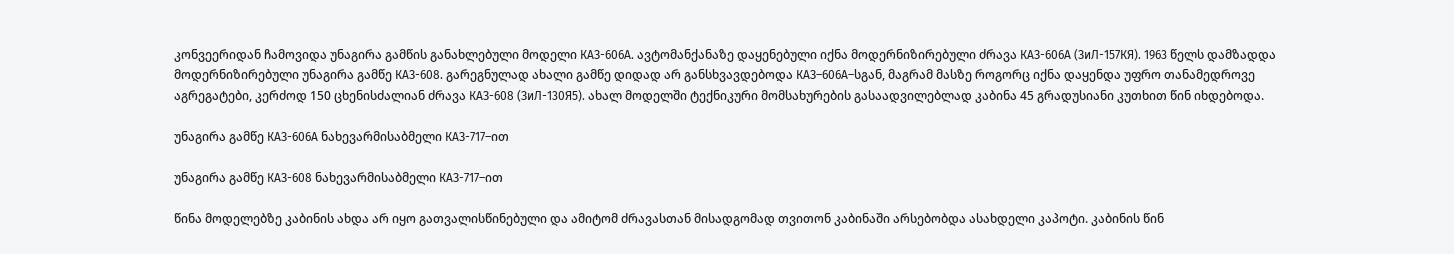კონვეერიდან ჩამოვიდა უნაგირა გამწის განახლებული მოდელი КАЗ-606А. ავტომანქანაზე დაყენებული იქნა მოდერნიზირებული ძრავა КАЗ-606А (ЗиЛ-157КЯ). 1963 წელს დამზადდა მოდერნიზირებული უნაგირა გამწე КАЗ-608. გარეგნულად ახალი გამწე დიდად არ განსხვავდებოდა КАЗ–606А–სგან, მაგრამ მასზე როგორც იქნა დაყენდა უფრო თანამედროვე აგრეგატები, კერძოდ 150 ცხენისძალიან ძრავა КАЗ-608 (ЗиЛ-130Я5). ახალ მოდელში ტექნიკური მომსახურების გასაადვილებლად კაბინა 45 გრადუსიანი კუთხით წინ იხდებოდა.

უნაგირა გამწე КАЗ-606А ნახევარმისაბმელი КАЗ-717–ით

უნაგირა გამწე КАЗ-608 ნახევარმისაბმელი КАЗ-717–ით

წინა მოდელებზე კაბინის ახდა არ იყო გათვალისწინებული და ამიტომ ძრავასთან მისადგომად თვითონ კაბინაში არსებობდა ასახდელი კაპოტი. კაბინის წინ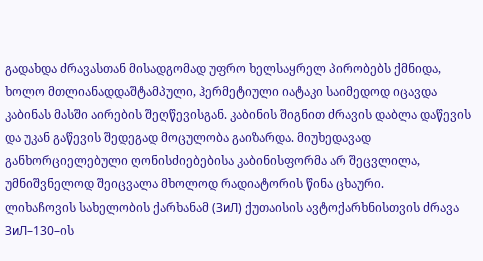გადახდა ძრავასთან მისადგომად უფრო ხელსაყრელ პირობებს ქმნიდა, ხოლო მთლიანადდაშტამპული, ჰერმეტიული იატაკი საიმედოდ იცავდა კაბინას მასში აირების შეღწევისგან. კაბინის შიგნით ძრავის დაბლა დაწევის და უკან გაწევის შედეგად მოცულობა გაიზარდა. მიუხედავად განხორციელებული ღონისძიებებისა კაბინისფორმა არ შეცვლილა, უმნიშვნელოდ შეიცვალა მხოლოდ რადიატორის წინა ცხაური.
ლიხაჩოვის სახელობის ქარხანამ (ЗиЛ) ქუთაისის ავტოქარხნისთვის ძრავა ЗиЛ–130–ის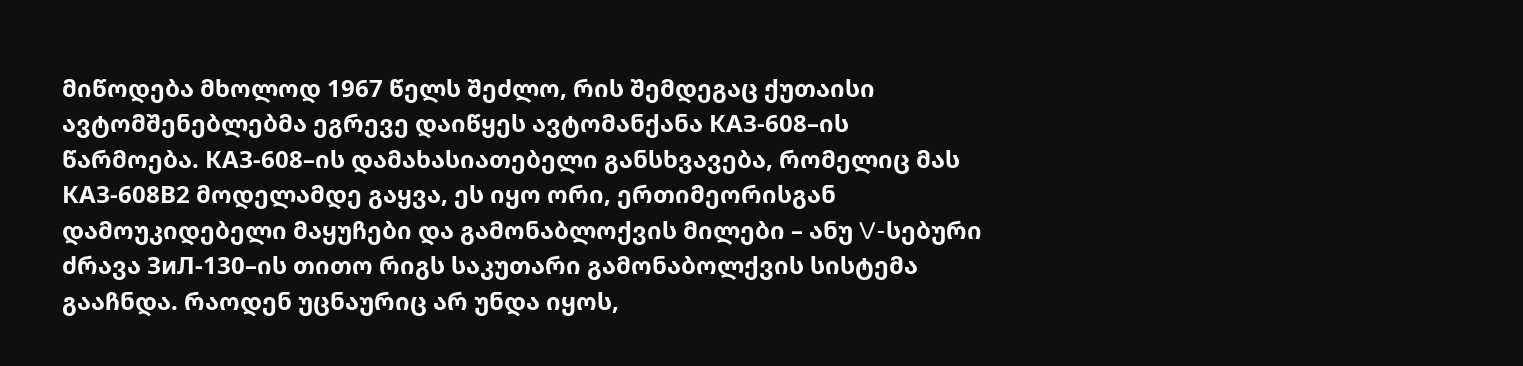მიწოდება მხოლოდ 1967 წელს შეძლო, რის შემდეგაც ქუთაისი ავტომშენებლებმა ეგრევე დაიწყეს ავტომანქანა КАЗ-608–ის წარმოება. КАЗ-608–ის დამახასიათებელი განსხვავება, რომელიც მას КАЗ-608В2 მოდელამდე გაყვა, ეს იყო ორი, ერთიმეორისგან დამოუკიდებელი მაყუჩები და გამონაბლოქვის მილები – ანუ V-სებური ძრავა ЗиЛ-130–ის თითო რიგს საკუთარი გამონაბოლქვის სისტემა გააჩნდა. რაოდენ უცნაურიც არ უნდა იყოს,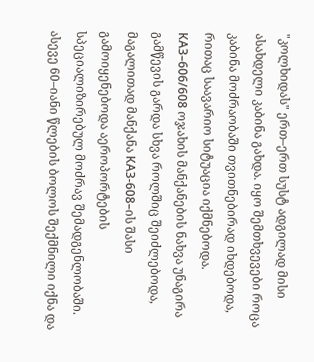"კოლხიდას" ერთ–ერთ სუსტ ადგილად მისი ასახდელი კაბინა გახდა. იყო შემთხვევები როცა კაბინა მოძრაობაში თვითნებირად იხდებოდა, რითაც საავარიო სიტუაცია იქმნებოდა.
КАЗ–606/608 ოჯახის მანქანების ნახვა უნაგირა გამწევის გარდა სხვა როლშიც შეიძლებოდა, მაგალითად მანქანა КАЗ-608–ის შასი გამოიყენებოდა აეროპორტების სპეციალიზირებულ მოძრავ შემადგენლობაში. ასევე 60–იანი წლების ბოლოს შექმნილი იქნა და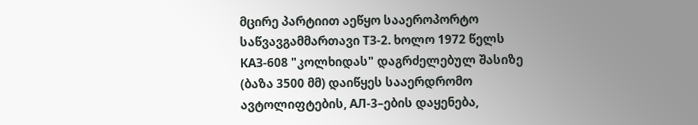მცირე პარტიით აეწყო სააეროპორტო საწვავგამმართავი ТЗ-2. ხოლო 1972 წელს КАЗ-608 "კოლხიდას" დაგრძელებულ შასიზე (ბაზა 3500 მმ) დაიწყეს სააერდრომო ავტოლიფტების, АЛ-3–ების დაყენება,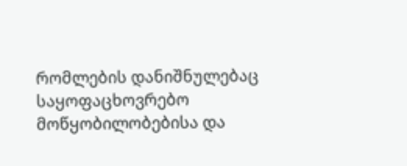რომლების დანიშნულებაც საყოფაცხოვრებო მოწყობილობებისა და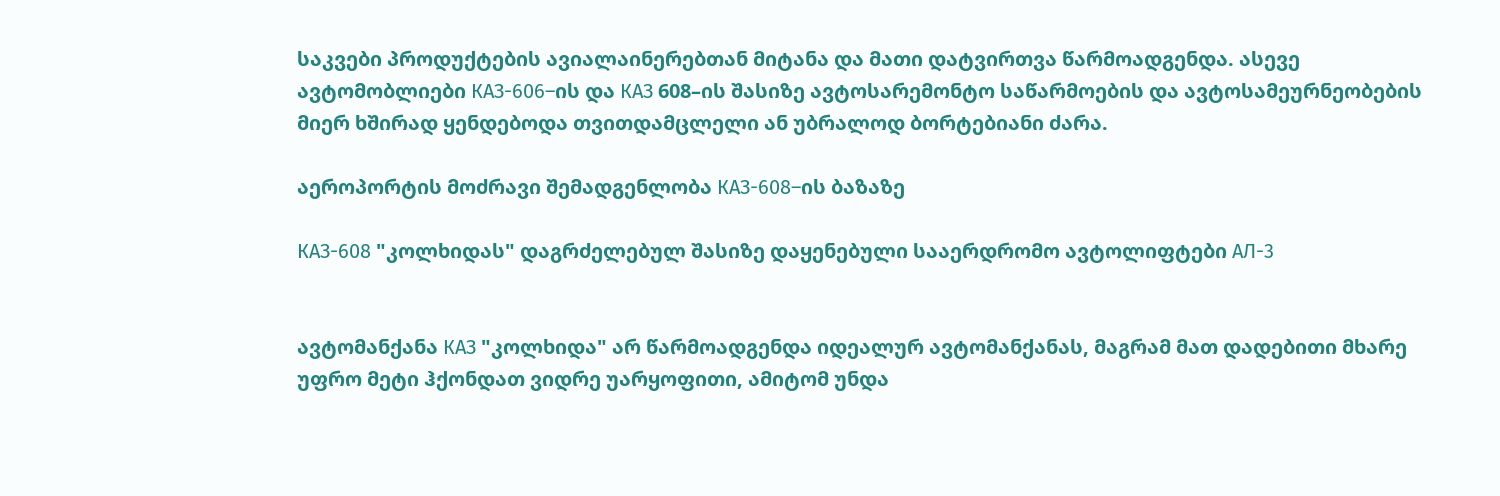საკვები პროდუქტების ავიალაინერებთან მიტანა და მათი დატვირთვა წარმოადგენდა. ასევე ავტომობლიები КАЗ-606–ის და КАЗ 608–ის შასიზე ავტოსარემონტო საწარმოების და ავტოსამეურნეობების მიერ ხშირად ყენდებოდა თვითდამცლელი ან უბრალოდ ბორტებიანი ძარა.

აეროპორტის მოძრავი შემადგენლობა КАЗ-608–ის ბაზაზე

КАЗ-608 "კოლხიდას" დაგრძელებულ შასიზე დაყენებული სააერდრომო ავტოლიფტები АЛ-3


ავტომანქანა КАЗ "კოლხიდა" არ წარმოადგენდა იდეალურ ავტომანქანას, მაგრამ მათ დადებითი მხარე უფრო მეტი ჰქონდათ ვიდრე უარყოფითი, ამიტომ უნდა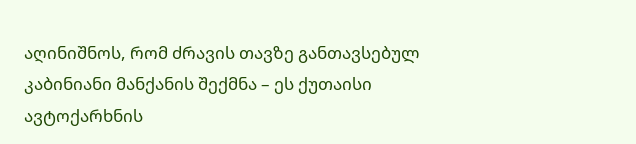აღინიშნოს, რომ ძრავის თავზე განთავსებულ კაბინიანი მანქანის შექმნა – ეს ქუთაისი ავტოქარხნის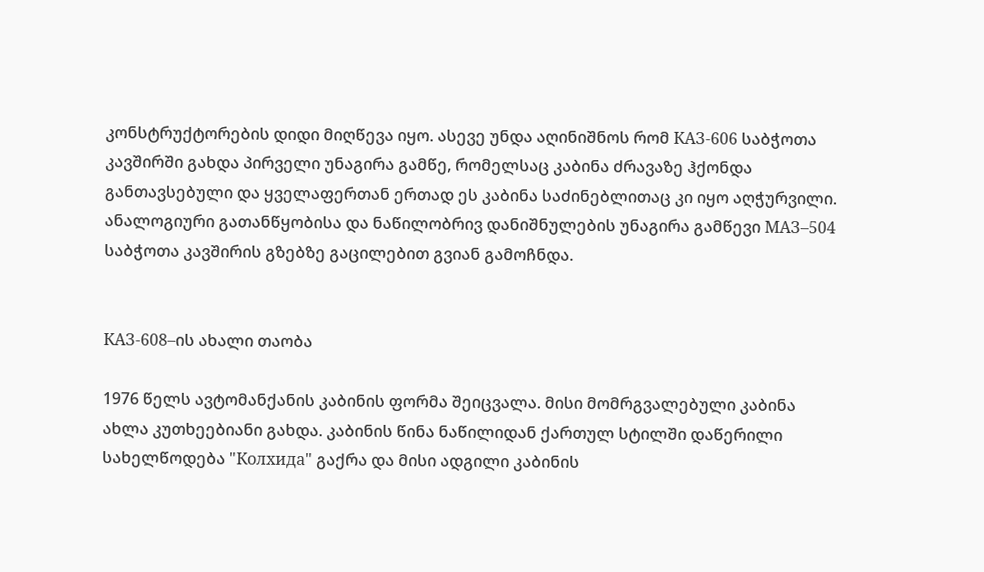კონსტრუქტორების დიდი მიღწევა იყო. ასევე უნდა აღინიშნოს რომ КАЗ-606 საბჭოთა კავშირში გახდა პირველი უნაგირა გამწე, რომელსაც კაბინა ძრავაზე ჰქონდა განთავსებული და ყველაფერთან ერთად ეს კაბინა საძინებლითაც კი იყო აღჭურვილი. ანალოგიური გათანწყობისა და ნაწილობრივ დანიშნულების უნაგირა გამწევი МАЗ–504  საბჭოთა კავშირის გზებზე გაცილებით გვიან გამოჩნდა.


КАЗ-608–ის ახალი თაობა

1976 წელს ავტომანქანის კაბინის ფორმა შეიცვალა. მისი მომრგვალებული კაბინა ახლა კუთხეებიანი გახდა. კაბინის წინა ნაწილიდან ქართულ სტილში დაწერილი სახელწოდება "Колхида" გაქრა და მისი ადგილი კაბინის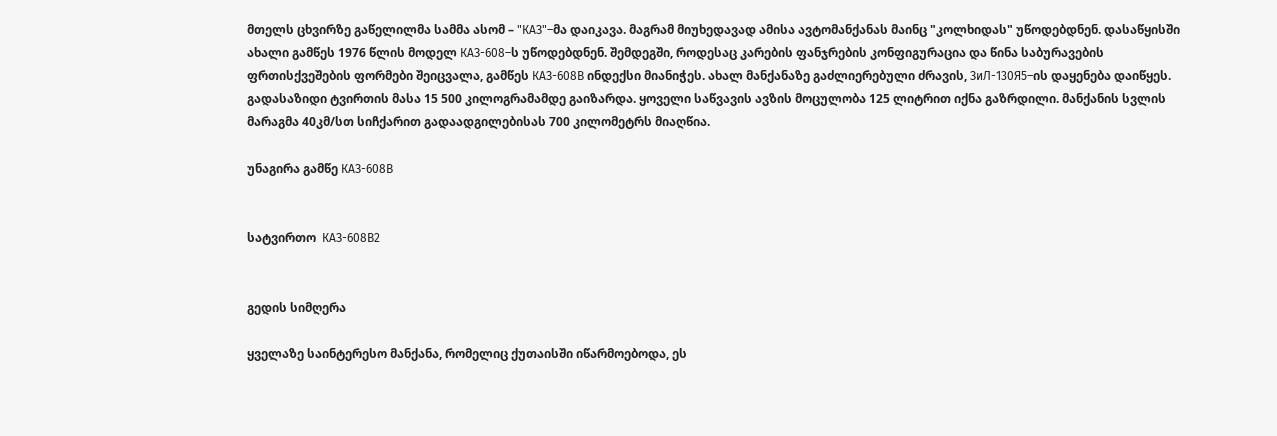მთელს ცხვირზე გაწელილმა სამმა ასომ – "КАЗ"–მა დაიკავა. მაგრამ მიუხედავად ამისა ავტომანქანას მაინც "კოლხიდას" უწოდებდნენ. დასაწყისში ახალი გამწეს 1976 წლის მოდელ КАЗ-608–ს უწოდებდნენ. შემდეგში, როდესაც კარების ფანჯრების კონფიგურაცია და წინა საბურავების ფრთისქვეშების ფორმები შეიცვალა, გამწეს КАЗ-608В ინდექსი მიანიჭეს. ახალ მანქანაზე გაძლიერებული ძრავის, ЗиЛ-130Я5–ის დაყენება დაიწყეს. გადასაზიდი ტვირთის მასა 15 500 კილოგრამამდე გაიზარდა. ყოველი საწვავის ავზის მოცულობა 125 ლიტრით იქნა გაზრდილი. მანქანის სვლის მარაგმა 40კმ/სთ სიჩქარით გადაადგილებისას 700 კილომეტრს მიაღწია.

უნაგირა გამწე КАЗ-608В


სატვირთო  КАЗ-608В2


გედის სიმღერა

ყველაზე საინტერესო მანქანა, რომელიც ქუთაისში იწარმოებოდა, ეს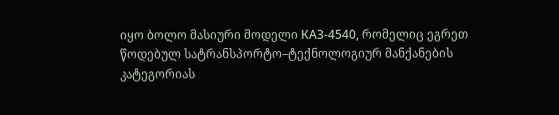იყო ბოლო მასიური მოდელი КАЗ-4540, რომელიც ეგრეთ წოდებულ სატრანსპორტო–ტექნოლოგიურ მანქანების კატეგორიას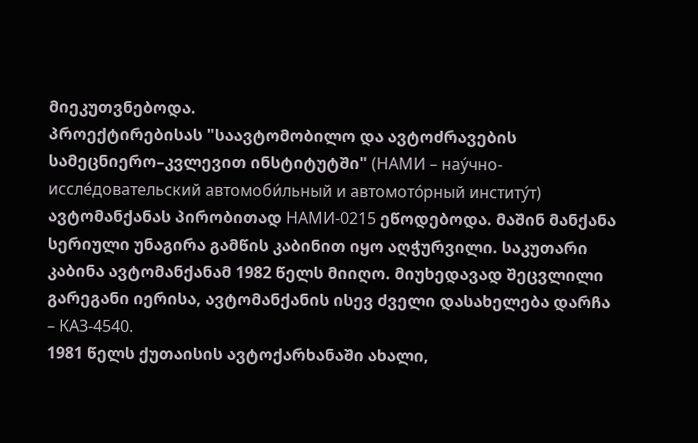მიეკუთვნებოდა.
პროექტირებისას "საავტომობილო და ავტოძრავების სამეცნიერო–კვლევით ინსტიტუტში" (НАМИ – нау́чно-иссле́довательский автомоби́льный и автомото́рный институ́т) ავტომანქანას პირობითად НАМИ-0215 ეწოდებოდა. მაშინ მანქანა სერიული უნაგირა გამწის კაბინით იყო აღჭურვილი. საკუთარი კაბინა ავტომანქანამ 1982 წელს მიიღო. მიუხედავად შეცვლილი გარეგანი იერისა, ავტომანქანის ისევ ძველი დასახელება დარჩა – КАЗ-4540.
1981 წელს ქუთაისის ავტოქარხანაში ახალი,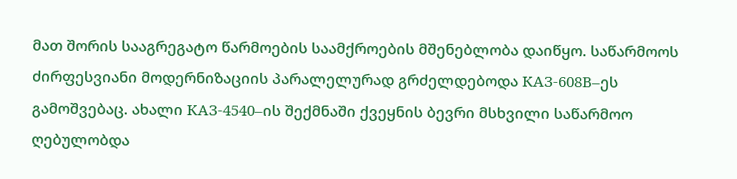მათ შორის სააგრეგატო წარმოების საამქროების მშენებლობა დაიწყო. საწარმოოს ძირფესვიანი მოდერნიზაციის პარალელურად გრძელდებოდა КАЗ-608В–ეს გამოშვებაც. ახალი КАЗ-4540–ის შექმნაში ქვეყნის ბევრი მსხვილი საწარმოო ღებულობდა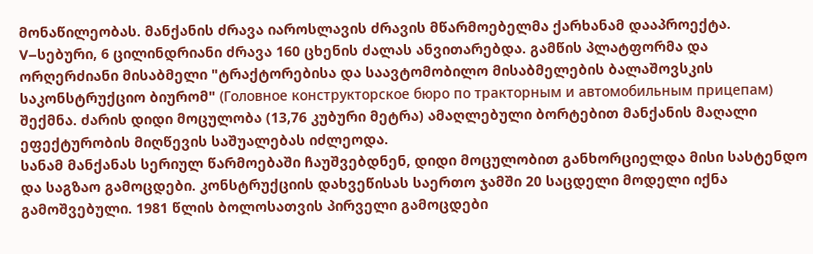მონაწილეობას. მანქანის ძრავა იაროსლავის ძრავის მწარმოებელმა ქარხანამ დააპროექტა. V–სებური, 6 ცილინდრიანი ძრავა 160 ცხენის ძალას ანვითარებდა. გამწის პლატფორმა და ორღერძიანი მისაბმელი "ტრაქტორებისა და საავტომობილო მისაბმელების ბალაშოვსკის საკონსტრუქციო ბიურომ" (Головное конструкторское бюро по тракторным и автомобильным прицепам) შექმნა. ძარის დიდი მოცულობა (13,76 კუბური მეტრა) ამაღლებული ბორტებით მანქანის მაღალი ეფექტურობის მიღწევის საშუალებას იძლეოდა.
სანამ მანქანას სერიულ წარმოებაში ჩაუშვებდნენ, დიდი მოცულობით განხორციელდა მისი სასტენდო და საგზაო გამოცდები. კონსტრუქციის დახვეწისას საერთო ჯამში 20 საცდელი მოდელი იქნა გამოშვებული. 1981 წლის ბოლოსათვის პირველი გამოცდები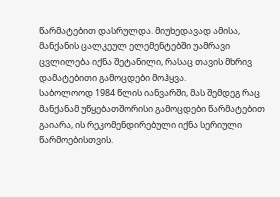წარმატებით დასრულდა. მიუხედავად ამისა, მანქანის ცალკეულ ელემენტებში უამრავი ცვლილება იქნა შეტანილი, რასაც თავის მხრივ დამატებითი გამოცდები მოჰყვა.
საბოლოოდ 1984 წლის იანვარში, მას შემდეგ რაც მანქანამ უწყებათშორისი გამოცდები წარმატებით გაიარა, ის რეკომენდირებული იქნა სერიული წარმოებისთვის.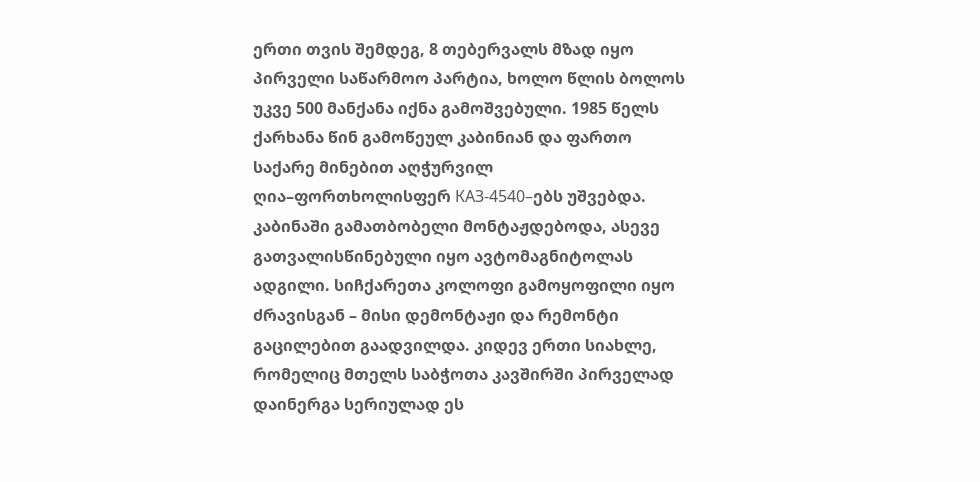ერთი თვის შემდეგ, 8 თებერვალს მზად იყო პირველი საწარმოო პარტია, ხოლო წლის ბოლოს უკვე 500 მანქანა იქნა გამოშვებული. 1985 წელს ქარხანა წინ გამოწეულ კაბინიან და ფართო საქარე მინებით აღჭურვილ ღია–ფორთხოლისფერ КАЗ-4540–ებს უშვებდა. კაბინაში გამათბობელი მონტაჟდებოდა, ასევე გათვალისწინებული იყო ავტომაგნიტოლას ადგილი. სიჩქარეთა კოლოფი გამოყოფილი იყო ძრავისგან – მისი დემონტაჟი და რემონტი გაცილებით გაადვილდა. კიდევ ერთი სიახლე, რომელიც მთელს საბჭოთა კავშირში პირველად დაინერგა სერიულად ეს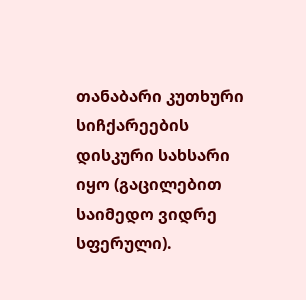თანაბარი კუთხური სიჩქარეების დისკური სახსარი იყო (გაცილებით საიმედო ვიდრე სფერული).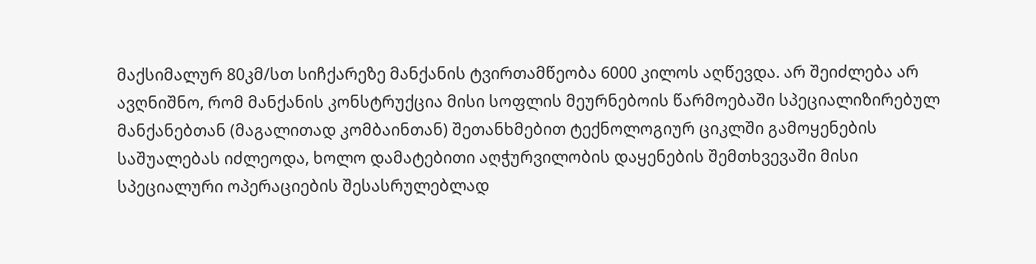მაქსიმალურ 80კმ/სთ სიჩქარეზე მანქანის ტვირთამწეობა 6000 კილოს აღწევდა. არ შეიძლება არ ავღნიშნო, რომ მანქანის კონსტრუქცია მისი სოფლის მეურნებოის წარმოებაში სპეციალიზირებულ მანქანებთან (მაგალითად კომბაინთან) შეთანხმებით ტექნოლოგიურ ციკლში გამოყენების საშუალებას იძლეოდა, ხოლო დამატებითი აღჭურვილობის დაყენების შემთხვევაში მისი სპეციალური ოპერაციების შესასრულებლად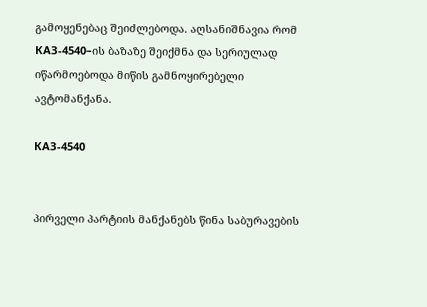გამოყენებაც შეიძლებოდა. აღსანიშნავია რომ КАЗ-4540–ის ბაზაზე შეიქმნა და სერიულად იწარმოებოდა მიწის გამნოყირებელი ავტომანქანა.

КАЗ-4540


პირველი პარტიის მანქანებს წინა საბურავების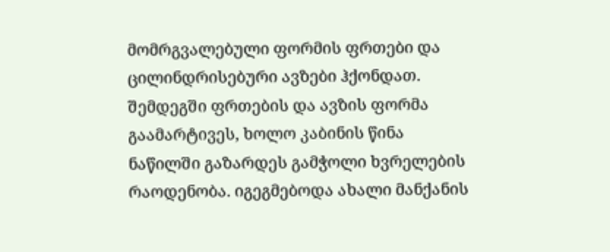მომრგვალებული ფორმის ფრთები და ცილინდრისებური ავზები ჰქონდათ. შემდეგში ფრთების და ავზის ფორმა გაამარტივეს, ხოლო კაბინის წინა ნაწილში გაზარდეს გამჭოლი ხვრელების რაოდენობა. იგეგმებოდა ახალი მანქანის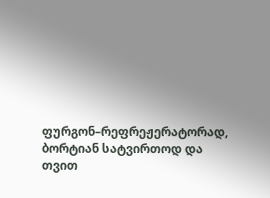ფურგონ–რეფრეჟერატორად, ბორტიან სატვირთოდ და თვით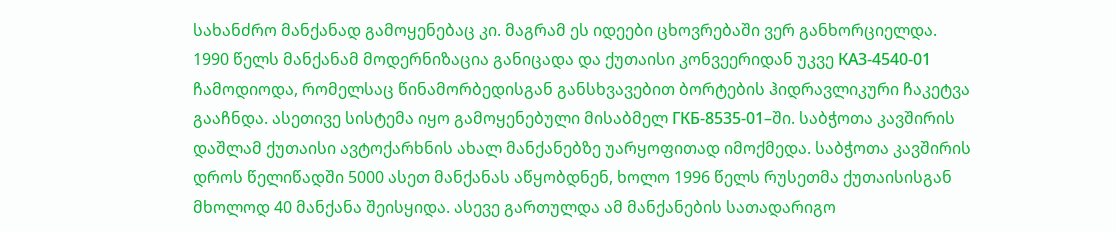სახანძრო მანქანად გამოყენებაც კი. მაგრამ ეს იდეები ცხოვრებაში ვერ განხორციელდა.
1990 წელს მანქანამ მოდერნიზაცია განიცადა და ქუთაისი კონვეერიდან უკვე КАЗ-4540-01 ჩამოდიოდა, რომელსაც წინამორბედისგან განსხვავებით ბორტების ჰიდრავლიკური ჩაკეტვა გააჩნდა. ასეთივე სისტემა იყო გამოყენებული მისაბმელ ГКБ-8535-01–ში. საბჭოთა კავშირის დაშლამ ქუთაისი ავტოქარხნის ახალ მანქანებზე უარყოფითად იმოქმედა. საბჭოთა კავშირის დროს წელიწადში 5000 ასეთ მანქანას აწყობდნენ, ხოლო 1996 წელს რუსეთმა ქუთაისისგან მხოლოდ 40 მანქანა შეისყიდა. ასევე გართულდა ამ მანქანების სათადარიგო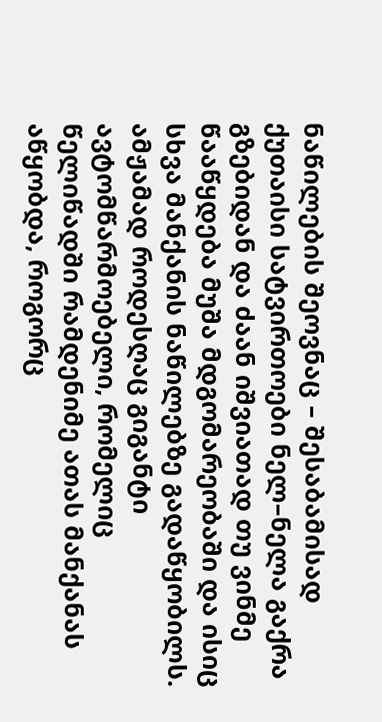ნაწილების შეოვნაც – შესაბამისად ქუთაისი სატვირთოები ნელ–ნელა გაქრა გზებიდან და ძაან იშვიათად თუ ვინმე წააწყდება მუშა მდგომარეობაში და ისიც სხვა მანქანის ნაწილებზე გადაწყობილს.
ამჟამად როდესღაც გიგანტი ავტომწარმოებელი, რომელიც წელიწადში რამდენიმე ათას მანქანას აწყობდა, როგორც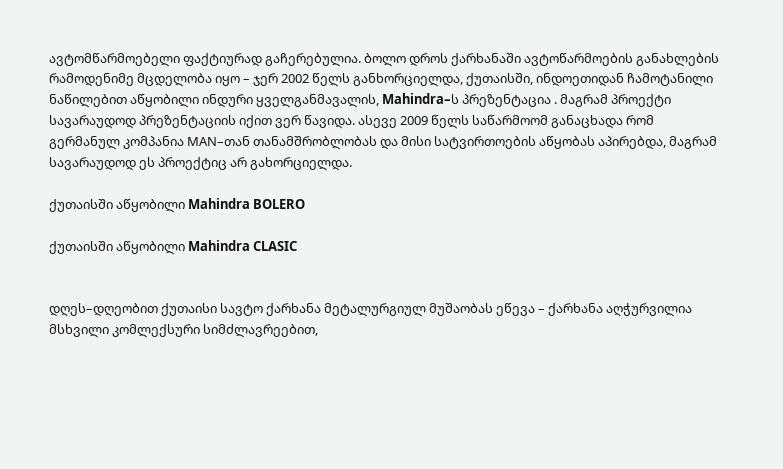ავტომწარმოებელი ფაქტიურად გაჩერებულია. ბოლო დროს ქარხანაში ავტოწარმოების განახლების რამოდენიმე მცდელობა იყო – ჯერ 2002 წელს განხორციელდა, ქუთაისში, ინდოეთიდან ჩამოტანილი ნაწილებით აწყობილი ინდური ყველგანმავალის, Mahindra–ს პრეზენტაცია . მაგრამ პროექტი სავარაუდოდ პრეზენტაციის იქით ვერ წავიდა. ასევე 2009 წელს საწარმოომ განაცხადა რომ გერმანულ კომპანია МАN–თან თანამშრობლობას და მისი სატვირთოების აწყობას აპირებდა, მაგრამ სავარაუდოდ ეს პროექტიც არ გახორციელდა.

ქუთაისში აწყობილი Mahindra BOLERO

ქუთაისში აწყობილი Mahindra CLASIC


დღეს–დღეობით ქუთაისი სავტო ქარხანა მეტალურგიულ მუშაობას ეწევა – ქარხანა აღჭურვილია მსხვილი კომლექსური სიმძლავრეებით,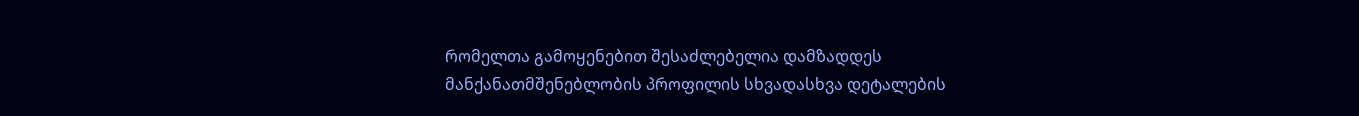რომელთა გამოყენებით შესაძლებელია დამზადდეს მანქანათმშენებლობის პროფილის სხვადასხვა დეტალების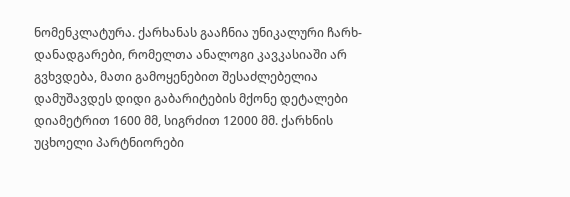ნომენკლატურა. ქარხანას გააჩნია უნიკალური ჩარხ-დანადგარები, რომელთა ანალოგი კავკასიაში არ გვხვდება, მათი გამოყენებით შესაძლებელია დამუშავდეს დიდი გაბარიტების მქონე დეტალები დიამეტრით 1600 მმ, სიგრძით 12000 მმ. ქარხნის უცხოელი პარტნიორები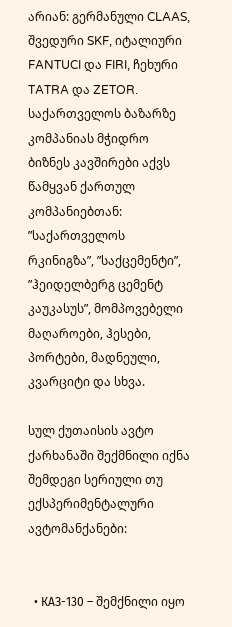არიან: გერმანული CLAAS, შვედური SKF, იტალიური FANTUCI და FIRI, ჩეხური TATRA და ZETOR. საქართველოს ბაზარზე კომპანიას მჭიდრო ბიზნეს კავშირები აქვს წამყვან ქართულ კომპანიებთან: ”საქართველოს რკინიგზა”, ”საქცემენტი”, ”ჰეიდელბერგ ცემენტ კაუკასუს”, მომპოვებელი მაღაროები, ჰესები, პორტები, მადნეული, კვარციტი და სხვა.

სულ ქუთაისის ავტო ქარხანაში შექმნილი იქნა შემდეგი სერიული თუ ექსპერიმენტალური ავტომანქანები:


  • КАЗ-130 – შემქნილი იყო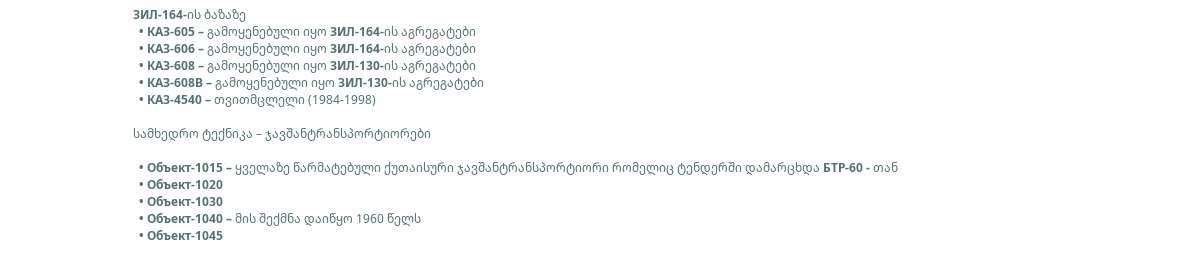ЗИЛ-164-ის ბაზაზე
  • КАЗ-605 – გამოყენებული იყო ЗИЛ-164-ის აგრეგატები
  • КАЗ-606 – გამოყენებული იყო ЗИЛ-164-ის აგრეგატები
  • КАЗ-608 – გამოყენებული იყო ЗИЛ-130-ის აგრეგატები
  • КАЗ-608В – გამოყენებული იყო ЗИЛ-130-ის აგრეგატები
  • КАЗ-4540 – თვითმცლელი (1984-1998)

სამხედრო ტექნიკა – ჯავშანტრანსპორტიორები

  • Объект-1015 – ყველაზე წარმატებული ქუთაისური ჯავშანტრანსპორტიორი რომელიც ტენდერში დამარცხდა БТР-60 - თან
  • Объект-1020
  • Объект-1030
  • Объект-1040 – მის შექმნა დაიწყო 1960 წელს
  • Объект-1045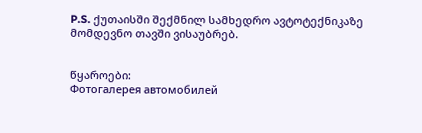P.S. ქუთაისში შექმნილ სამხედრო ავტოტექნიკაზე მომდევნო თავში ვისაუბრებ.


წყაროები:
Фотогалерея автомобилей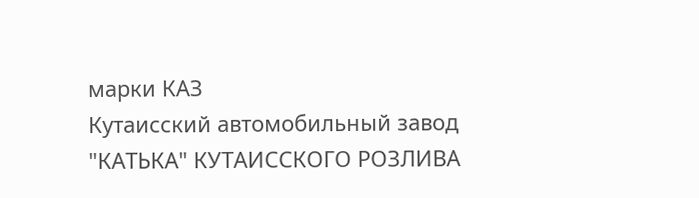марки КАЗ
Кутаисский автомобильный завод
"КАТЬКА" КУТАИССКОГО РОЗЛИВА